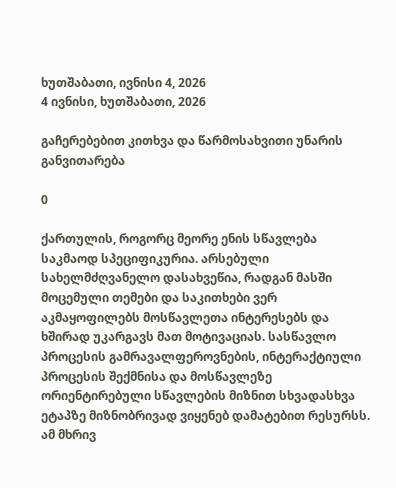ხუთშაბათი, ივნისი 4, 2026
4 ივნისი, ხუთშაბათი, 2026

გაჩერებებით კითხვა და წარმოსახვითი უნარის განვითარება

0

ქართულის, როგორც მეორე ენის სწავლება საკმაოდ სპეციფიკურია. არსებული სახელმძღვანელო დასახვეწია, რადგან მასში მოცემული თემები და საკითხები ვერ აკმაყოფილებს მოსწავლეთა ინტერესებს და ხშირად უკარგავს მათ მოტივაციას. სასწავლო პროცესის გამრავალფეროვნების, ინტერაქტიული პროცესის შექმნისა და მოსწავლეზე ორიენტირებული სწავლების მიზნით სხვადასხვა ეტაპზე მიზნობრივად ვიყენებ დამატებით რესურსს. ამ მხრივ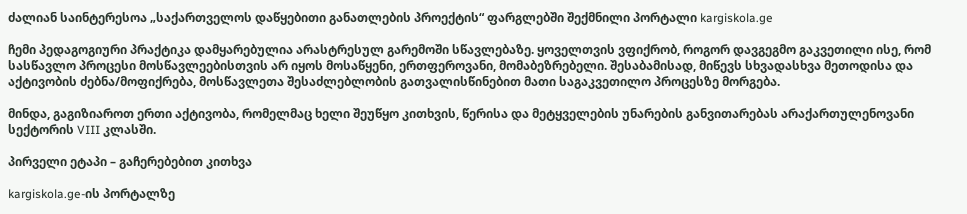ძალიან საინტერესოა „საქართველოს დაწყებითი განათლების პროექტის“ ფარგლებში შექმნილი პორტალი kargiskola.ge

ჩემი პედაგოგიური პრაქტიკა დამყარებულია არასტრესულ გარემოში სწავლებაზე. ყოველთვის ვფიქრობ, როგორ დავგეგმო გაკვეთილი ისე, რომ სასწავლო პროცესი მოსწავლეებისთვის არ იყოს მოსაწყენი, ერთფეროვანი, მომაბეზრებელი. შესაბამისად, მიწევს სხვადასხვა მეთოდისა და აქტივობის ძებნა/მოფიქრება, მოსწავლეთა შესაძლებლობის გათვალისწინებით მათი საგაკვეთილო პროცესზე მორგება.

მინდა, გაგიზიაროთ ერთი აქტივობა, რომელმაც ხელი შეუწყო კითხვის, წერისა და მეტყველების უნარების განვითარებას არაქართულენოვანი სექტორის VIII კლასში.

პირველი ეტაპი – გაჩერებებით კითხვა

kargiskola.ge-ის პორტალზე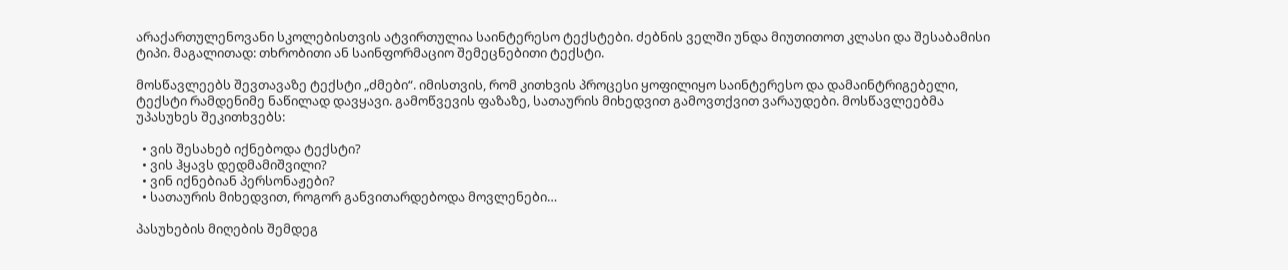არაქართულენოვანი სკოლებისთვის ატვირთულია საინტერესო ტექსტები. ძებნის ველში უნდა მიუთითოთ კლასი და შესაბამისი ტიპი. მაგალითად: თხრობითი ან საინფორმაციო შემეცნებითი ტექსტი.

მოსწავლეებს შევთავაზე ტექსტი „ძმები“. იმისთვის, რომ კითხვის პროცესი ყოფილიყო საინტერესო და დამაინტრიგებელი, ტექსტი რამდენიმე ნაწილად დავყავი. გამოწვევის ფაზაზე, სათაურის მიხედვით გამოვთქვით ვარაუდები. მოსწავლეებმა უპასუხეს შეკითხვებს:

  • ვის შესახებ იქნებოდა ტექსტი?
  • ვის ჰყავს დედმამიშვილი?
  • ვინ იქნებიან პერსონაჟები?
  • სათაურის მიხედვით, როგორ განვითარდებოდა მოვლენები…

პასუხების მიღების შემდეგ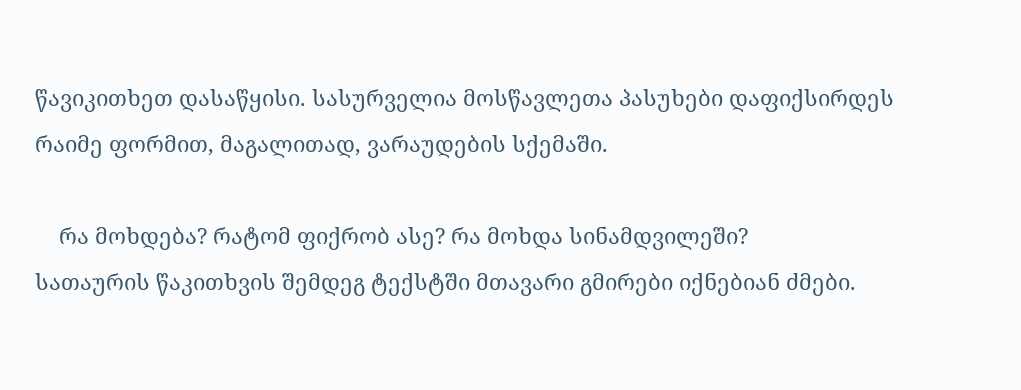წავიკითხეთ დასაწყისი. სასურველია მოსწავლეთა პასუხები დაფიქსირდეს რაიმე ფორმით, მაგალითად, ვარაუდების სქემაში.

    რა მოხდება? რატომ ფიქრობ ასე? რა მოხდა სინამდვილეში?
სათაურის წაკითხვის შემდეგ ტექსტში მთავარი გმირები იქნებიან ძმები.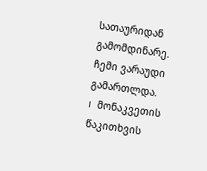სათაურიდან გამომდინარე. ჩემი ვარაუდი გამართლდა.
I   მონაკვეთის წაკითხვის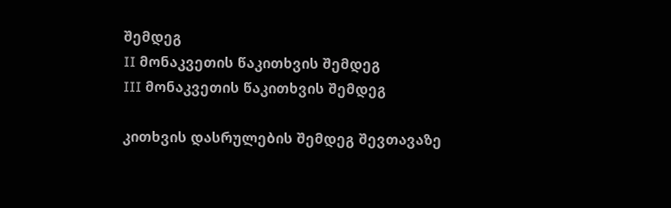შემდეგ
II მონაკვეთის წაკითხვის შემდეგ
III მონაკვეთის წაკითხვის შემდეგ

კითხვის დასრულების შემდეგ შევთავაზე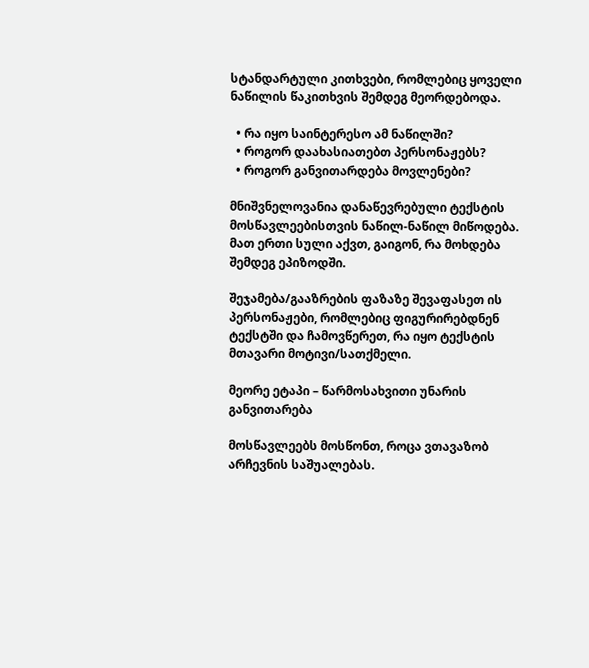სტანდარტული კითხვები, რომლებიც ყოველი ნაწილის წაკითხვის შემდეგ მეორდებოდა.

  • რა იყო საინტერესო ამ ნაწილში?
  • როგორ დაახასიათებთ პერსონაჟებს?
  • როგორ განვითარდება მოვლენები?

მნიშვნელოვანია დანაწევრებული ტექსტის მოსწავლეებისთვის ნაწილ-ნაწილ მიწოდება. მათ ერთი სული აქვთ, გაიგონ, რა მოხდება შემდეგ ეპიზოდში.

შეჯამება/გააზრების ფაზაზე შევაფასეთ ის პერსონაჟები, რომლებიც ფიგურირებდნენ ტექსტში და ჩამოვწერეთ, რა იყო ტექსტის მთავარი მოტივი/სათქმელი.

მეორე ეტაპი – წარმოსახვითი უნარის განვითარება

მოსწავლეებს მოსწონთ, როცა ვთავაზობ არჩევნის საშუალებას.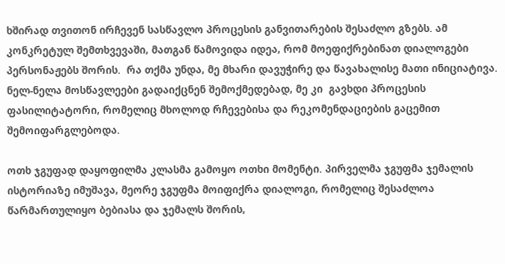ხშირად თვითონ ირჩევენ სასწავლო პროცესის განვითარების შესაძლო გზებს. ამ კონკრეტულ შემთხვევაში, მათგან წამოვიდა იდეა, რომ მოეფიქრებინათ დიალოგები პერსონაჟებს შორის.  რა თქმა უნდა, მე მხარი დავუჭირე და წავახალისე მათი ინიციატივა. ნელ-ნელა მოსწავლეები გადაიქცნენ შემოქმედებად, მე კი  გავხდი პროცესის ფასილიტატორი, რომელიც მხოლოდ რჩევებისა და რეკომენდაციების გაცემით შემოიფარგლებოდა.

ოთხ ჯგუფად დაყოფილმა კლასმა გამოყო ოთხი მომენტი. პირველმა ჯგუფმა ჯემალის ისტორიაზე იმუშავა, მეორე ჯგუფმა მოიფიქრა დიალოგი, რომელიც შესაძლოა წარმართულიყო ბებიასა და ჯემალს შორის,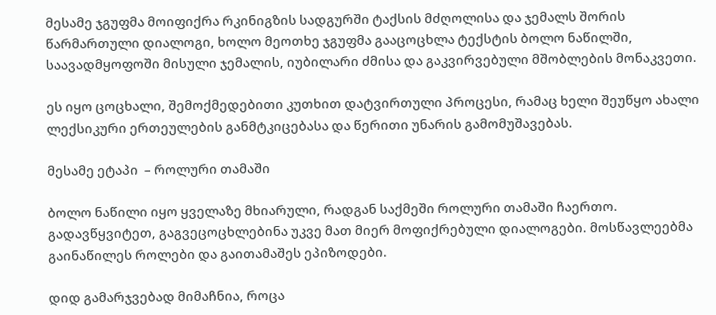მესამე ჯგუფმა მოიფიქრა რკინიგზის სადგურში ტაქსის მძღოლისა და ჯემალს შორის წარმართული დიალოგი, ხოლო მეოთხე ჯგუფმა გააცოცხლა ტექსტის ბოლო ნაწილში, საავადმყოფოში მისული ჯემალის, იუბილარი ძმისა და გაკვირვებული მშობლების მონაკვეთი.

ეს იყო ცოცხალი, შემოქმედებითი კუთხით დატვირთული პროცესი, რამაც ხელი შეუწყო ახალი ლექსიკური ერთეულების განმტკიცებასა და წერითი უნარის გამომუშავებას.

მესამე ეტაპი  – როლური თამაში

ბოლო ნაწილი იყო ყველაზე მხიარული, რადგან საქმეში როლური თამაში ჩაერთო. გადავწყვიტეთ, გაგვეცოცხლებინა უკვე მათ მიერ მოფიქრებული დიალოგები. მოსწავლეებმა გაინაწილეს როლები და გაითამაშეს ეპიზოდები.

დიდ გამარჯვებად მიმაჩნია, როცა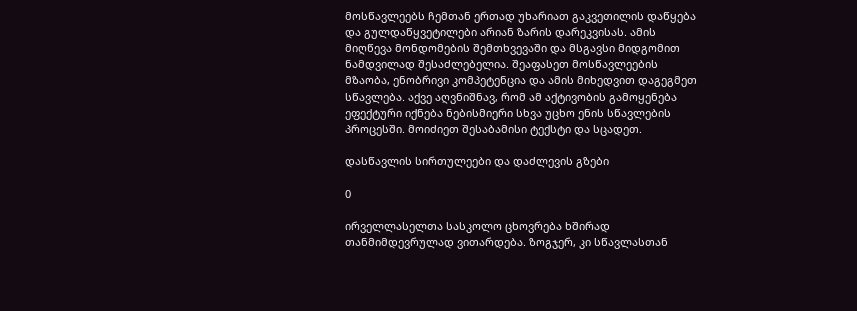მოსწავლეებს ჩემთან ერთად უხარიათ გაკვეთილის დაწყება და გულდაწყვეტილები არიან ზარის დარეკვისას. ამის მიღწევა მონდომების შემთხვევაში და მსგავსი მიდგომით ნამდვილად შესაძლებელია. შეაფასეთ მოსწავლეების მზაობა, ენობრივი კომპეტენცია და ამის მიხედვით დაგეგმეთ სწავლება. აქვე აღვნიშნავ, რომ ამ აქტივობის გამოყენება ეფექტური იქნება ნებისმიერი სხვა უცხო ენის სწავლების პროცესში. მოიძიეთ შესაბამისი ტექსტი და სცადეთ.

დასწავლის სირთულეები და დაძლევის გზები

0

ირველლასელთა სასკოლო ცხოვრება ხშირად თანმიმდევრულად ვითარდება. ზოგჯერ, კი სწავლასთან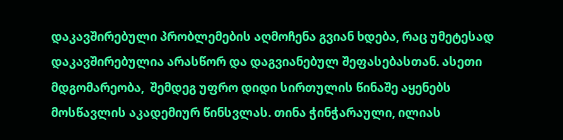დაკავშირებული პრობლემების აღმოჩენა გვიან ხდება, რაც უმეტესად დაკავშირებულია არასწორ და დაგვიანებულ შეფასებასთან. ასეთი  მდგომარეობა,  შემდეგ უფრო დიდი სირთულის წინაშე აყენებს მოსწავლის აკადემიურ წინსვლას. თინა ჭინჭარაული, ილიას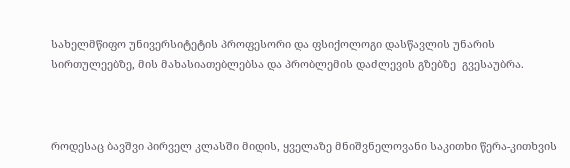სახელმწიფო უნივერსიტეტის პროფესორი და ფსიქოლოგი დასწავლის უნარის სირთულეებზე, მის მახასიათებლებსა და პრობლემის დაძლევის გზებზე  გვესაუბრა.



როდესაც ბავშვი პირველ კლასში მიდის, ყველაზე მნიშვნელოვანი საკითხი წერა-კითხვის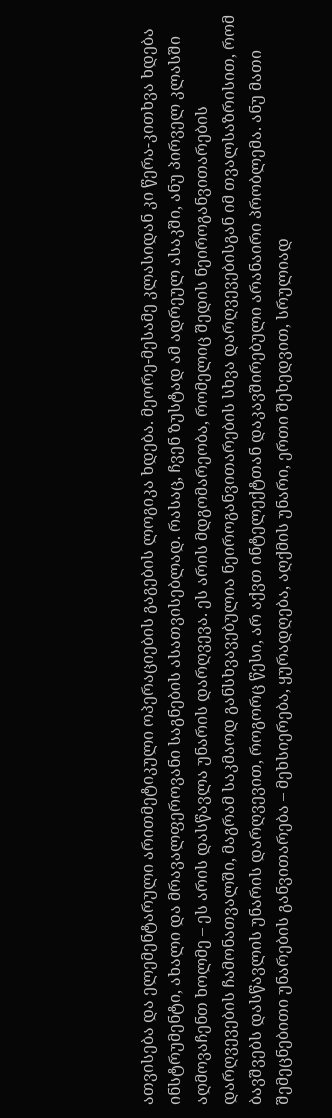ათვისება და ელემენტარული არითმეტიკული ოპერაციების გაგების ლოგიკა ხდება. მეორე-მესამე კლასიდან კი წერა-კითხვა ხდება ინსტრუმენტი, ახალი და მრავალფეროვანი საგნების ასათვისებლად. რასაც, ჩვენ ზუსტად ამ ადრეულ ასაკში, ანუ პირველ კლასში აღმოვაჩენთ ხოლმე – ეს არის დასწავლა უნარის დარღვევა. ეს არის მდგომარეობა, რომელიც შედის ნეიროგანვითარების დარღვევების ჩამონათვალში, მაგრამ საკმაოდ განსხვავებულია ნეიროგანვითარების სხვა დარღვევებისგან იმ თვალსაზრისით, რომ ბავშვებს დასწავლის უნარის დარღვევით, როგორც წესი, არ აქვთ ინტელექტთან დაკავშირებული არანაირი პრობლემა. ანუ მათი შემეცნებითი უნარების განვითარება – მეხსიერება, ყურადღება, აღქმის უნარი, ერთი შეხედვით, სრულიად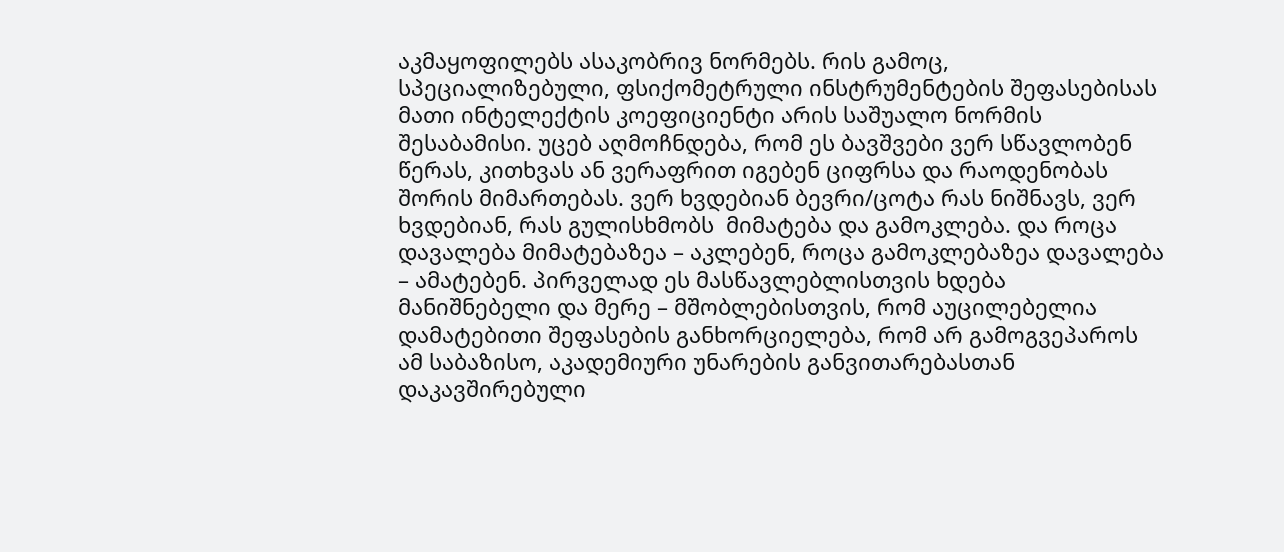აკმაყოფილებს ასაკობრივ ნორმებს. რის გამოც, სპეციალიზებული, ფსიქომეტრული ინსტრუმენტების შეფასებისას მათი ინტელექტის კოეფიციენტი არის საშუალო ნორმის შესაბამისი. უცებ აღმოჩნდება, რომ ეს ბავშვები ვერ სწავლობენ წერას, კითხვას ან ვერაფრით იგებენ ციფრსა და რაოდენობას შორის მიმართებას. ვერ ხვდებიან ბევრი/ცოტა რას ნიშნავს, ვერ ხვდებიან, რას გულისხმობს  მიმატება და გამოკლება. და როცა დავალება მიმატებაზეა – აკლებენ, როცა გამოკლებაზეა დავალება – ამატებენ. პირველად ეს მასწავლებლისთვის ხდება მანიშნებელი და მერე – მშობლებისთვის, რომ აუცილებელია დამატებითი შეფასების განხორციელება, რომ არ გამოგვეპაროს ამ საბაზისო, აკადემიური უნარების განვითარებასთან დაკავშირებული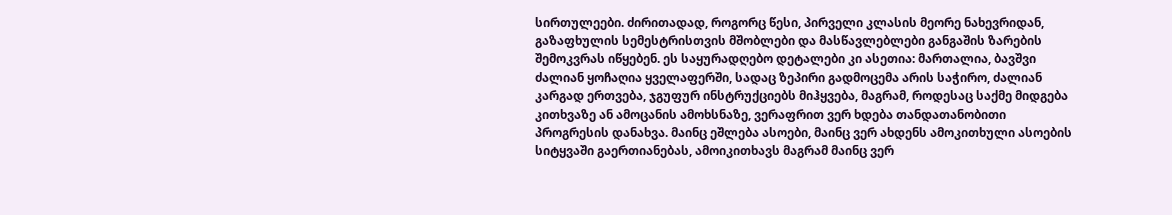სირთულეები. ძირითადად, როგორც წესი, პირველი კლასის მეორე ნახევრიდან, გაზაფხულის სემესტრისთვის მშობლები და მასწავლებლები განგაშის ზარების შემოკვრას იწყებენ. ეს საყურადღებო დეტალები კი ასეთია: მართალია, ბავშვი ძალიან ყოჩაღია ყველაფერში, სადაც ზეპირი გადმოცემა არის საჭირო, ძალიან კარგად ერთვება, ჯგუფურ ინსტრუქციებს მიჰყვება, მაგრამ, როდესაც საქმე მიდგება კითხვაზე ან ამოცანის ამოხსნაზე, ვერაფრით ვერ ხდება თანდათანობითი პროგრესის დანახვა. მაინც ეშლება ასოები, მაინც ვერ ახდენს ამოკითხული ასოების სიტყვაში გაერთიანებას, ამოიკითხავს მაგრამ მაინც ვერ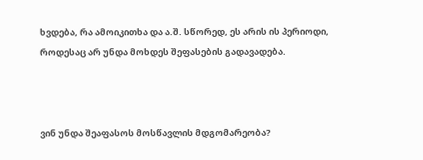ხვდება, რა ამოიკითხა და ა.შ. სწორედ, ეს არის ის პერიოდი, როდესაც არ უნდა მოხდეს შეფასების გადავადება.



ვინ უნდა შეაფასოს მოსწავლის მდგომარეობა?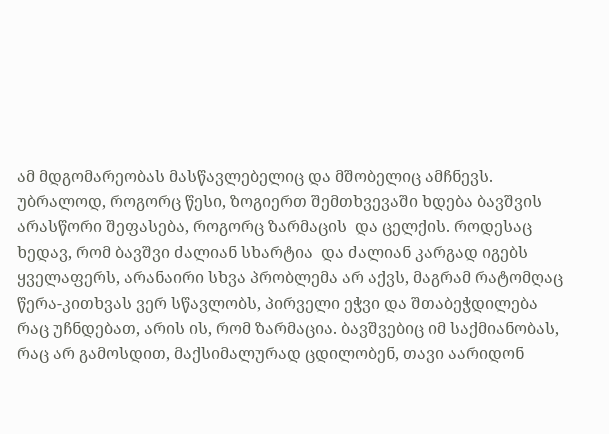ამ მდგომარეობას მასწავლებელიც და მშობელიც ამჩნევს. უბრალოდ, როგორც წესი, ზოგიერთ შემთხვევაში ხდება ბავშვის არასწორი შეფასება, როგორც ზარმაცის  და ცელქის. როდესაც ხედავ, რომ ბავშვი ძალიან სხარტია  და ძალიან კარგად იგებს ყველაფერს, არანაირი სხვა პრობლემა არ აქვს, მაგრამ რატომღაც წერა-კითხვას ვერ სწავლობს, პირველი ეჭვი და შთაბეჭდილება რაც უჩნდებათ, არის ის, რომ ზარმაცია. ბავშვებიც იმ საქმიანობას, რაც არ გამოსდით, მაქსიმალურად ცდილობენ, თავი აარიდონ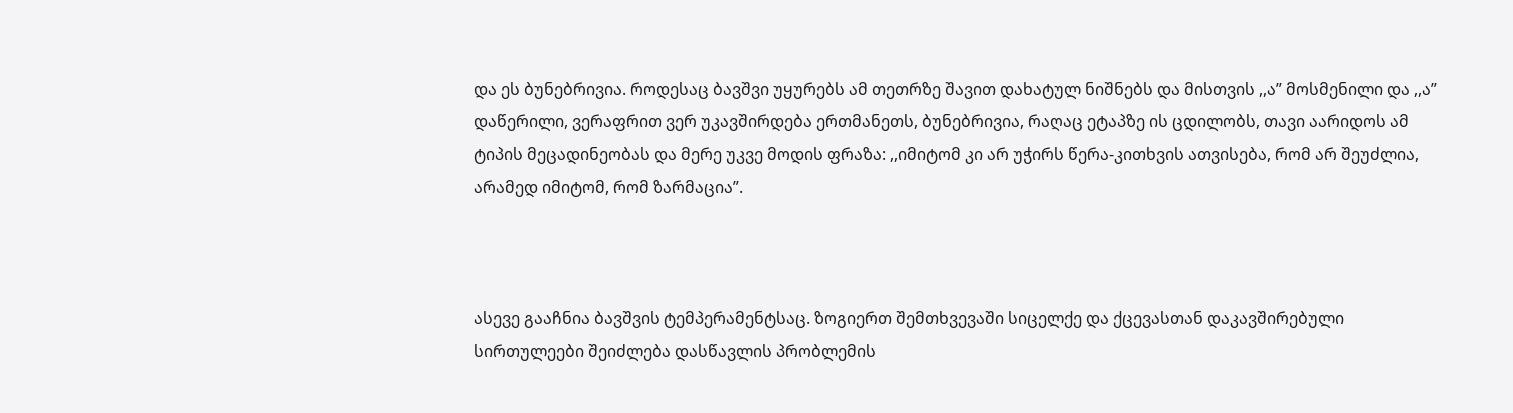და ეს ბუნებრივია. როდესაც ბავშვი უყურებს ამ თეთრზე შავით დახატულ ნიშნებს და მისთვის ,,ა” მოსმენილი და ,,ა” დაწერილი, ვერაფრით ვერ უკავშირდება ერთმანეთს, ბუნებრივია, რაღაც ეტაპზე ის ცდილობს, თავი აარიდოს ამ ტიპის მეცადინეობას და მერე უკვე მოდის ფრაზა: ,,იმიტომ კი არ უჭირს წერა-კითხვის ათვისება, რომ არ შეუძლია, არამედ იმიტომ, რომ ზარმაცია”.



ასევე გააჩნია ბავშვის ტემპერამენტსაც. ზოგიერთ შემთხვევაში სიცელქე და ქცევასთან დაკავშირებული სირთულეები შეიძლება დასწავლის პრობლემის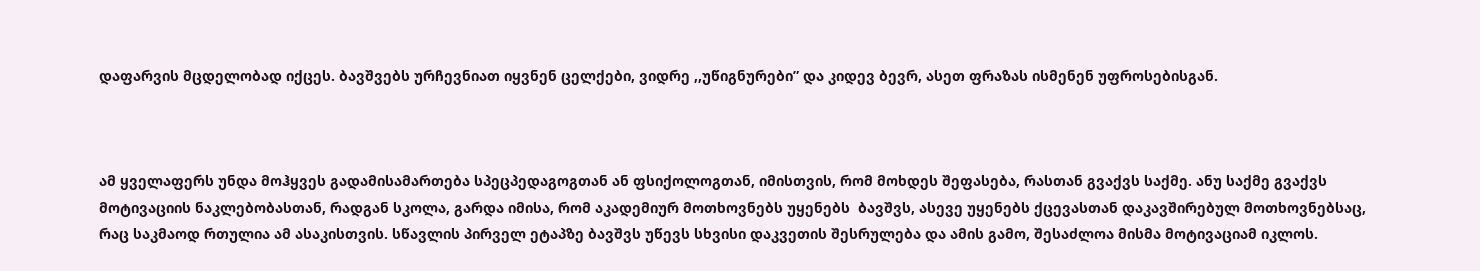დაფარვის მცდელობად იქცეს. ბავშვებს ურჩევნიათ იყვნენ ცელქები, ვიდრე ,,უწიგნურები” და კიდევ ბევრ, ასეთ ფრაზას ისმენენ უფროსებისგან.



ამ ყველაფერს უნდა მოჰყვეს გადამისამართება სპეცპედაგოგთან ან ფსიქოლოგთან, იმისთვის, რომ მოხდეს შეფასება, რასთან გვაქვს საქმე. ანუ საქმე გვაქვს მოტივაციის ნაკლებობასთან, რადგან სკოლა, გარდა იმისა, რომ აკადემიურ მოთხოვნებს უყენებს  ბავშვს, ასევე უყენებს ქცევასთან დაკავშირებულ მოთხოვნებსაც, რაც საკმაოდ რთულია ამ ასაკისთვის. სწავლის პირველ ეტაპზე ბავშვს უწევს სხვისი დაკვეთის შესრულება და ამის გამო, შესაძლოა მისმა მოტივაციამ იკლოს.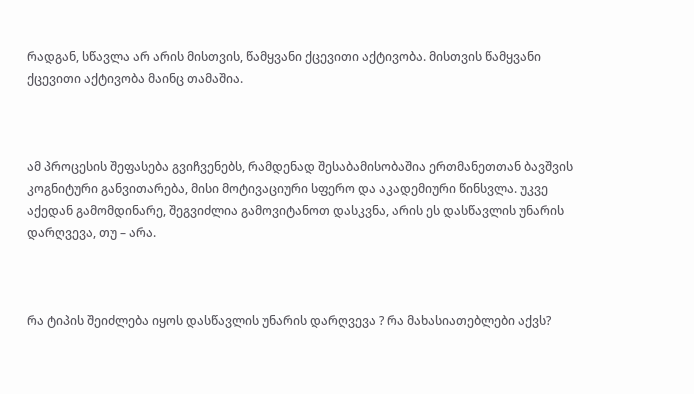რადგან, სწავლა არ არის მისთვის, წამყვანი ქცევითი აქტივობა. მისთვის წამყვანი ქცევითი აქტივობა მაინც თამაშია.



ამ პროცესის შეფასება გვიჩვენებს, რამდენად შესაბამისობაშია ერთმანეთთან ბავშვის კოგნიტური განვითარება, მისი მოტივაციური სფერო და აკადემიური წინსვლა. უკვე აქედან გამომდინარე, შეგვიძლია გამოვიტანოთ დასკვნა, არის ეს დასწავლის უნარის დარღვევა, თუ – არა.



რა ტიპის შეიძლება იყოს დასწავლის უნარის დარღვევა ? რა მახასიათებლები აქვს?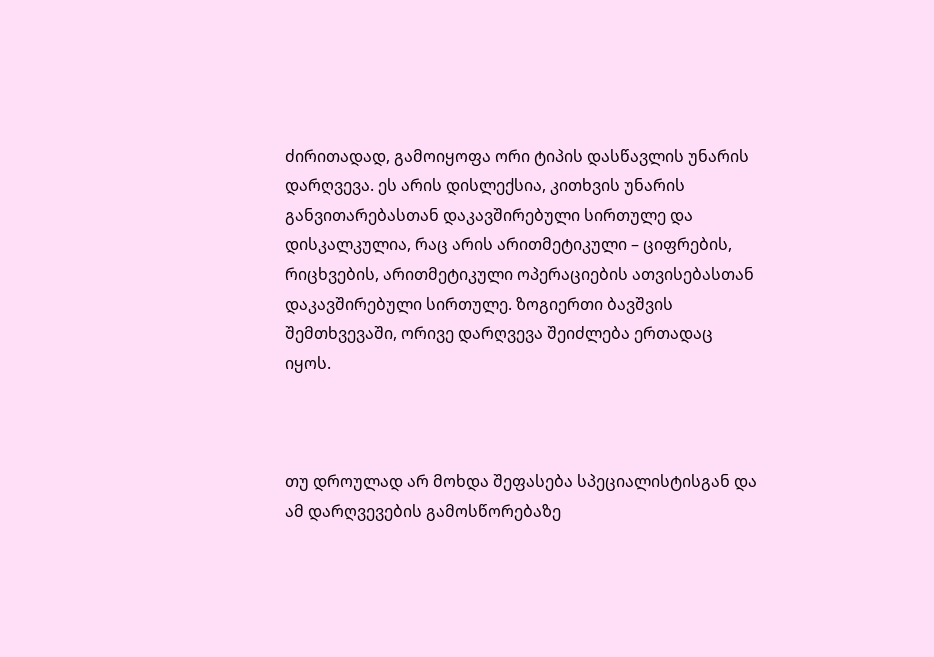ძირითადად, გამოიყოფა ორი ტიპის დასწავლის უნარის დარღვევა. ეს არის დისლექსია, კითხვის უნარის განვითარებასთან დაკავშირებული სირთულე და დისკალკულია, რაც არის არითმეტიკული – ციფრების, რიცხვების, არითმეტიკული ოპერაციების ათვისებასთან დაკავშირებული სირთულე. ზოგიერთი ბავშვის შემთხვევაში, ორივე დარღვევა შეიძლება ერთადაც იყოს.



თუ დროულად არ მოხდა შეფასება სპეციალისტისგან და ამ დარღვევების გამოსწორებაზე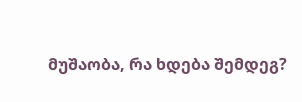მუშაობა, რა ხდება შემდეგ?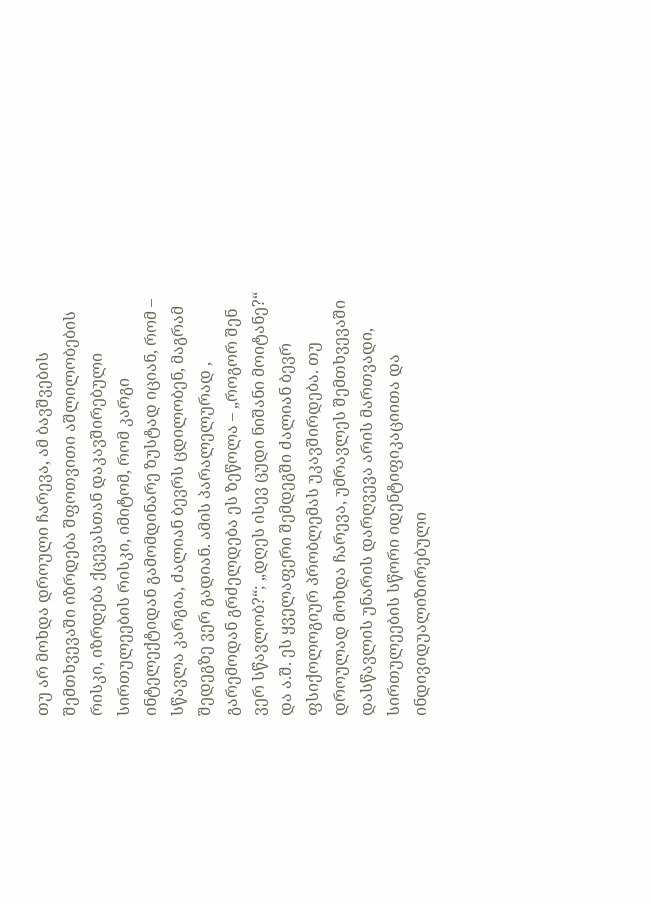თუ არ მოხდა დროული ჩარევა, ამ ბავშვების შემთხვევაში იზრდება შფოთვითი აშლილობების რისკი, იზრდება ქცევასთან დაკავშირებული სირთულეების რისკი, იმიტომ, რომ კარგი ინტელექტიდან გამომდინარე ზუსტად იციან, რომ – სწავლა კარგია, ძალიან ბევრს ცდილობენ, მაგრამ შედეგზე ვერ გადიან. ამის პარალელურად , გარემოდან გრძელდება ეს ზეწოლა – „როგორ შენ ვერ სწავლობ?“; „დღეს ისევ ცუდი ნიშანი მოიტანე?“ და ა.შ. ეს ყველაფერი შემდეგში ძალიან ბევრ ფსიქოლოგიურ პრობლემას უკავშირდება. თუ დროულად მოხდა ჩარევა, უმრავლეს შემთხვევაში დასწავლის უნარის დარღვევა არის მართვადი, სირთულეების სწორი იდენტიფიკაციითა და ინდივიდუალიზირებული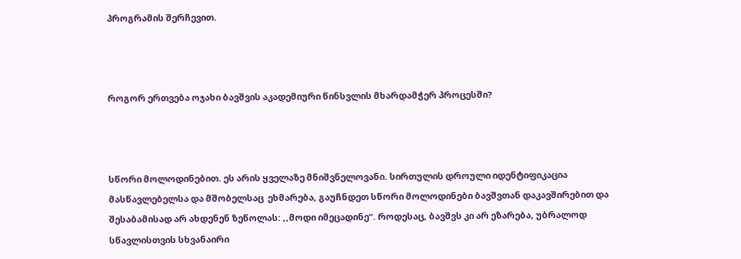პროგრამის შერჩევით.



როგორ ერთვება ოჯახი ბავშვის აკადემიური წინსვლის მხარდამჭერ პროცესში?



სწორი მოლოდინებით. ეს არის ყველაზე მნიშვნელოვანი. სირთულის დროული იდენტიფიკაცია მასწავლებელსა და მშობელსაც  ეხმარება, გაუჩნდეთ სწორი მოლოდინები ბავშვთან დაკავშირებით და შესაბამისად არ ახდენენ ზეწოლას: ,,მოდი იმეცადინე”. როდესაც, ბავშვს კი არ ეზარება, უბრალოდ სწავლისთვის სხვანაირი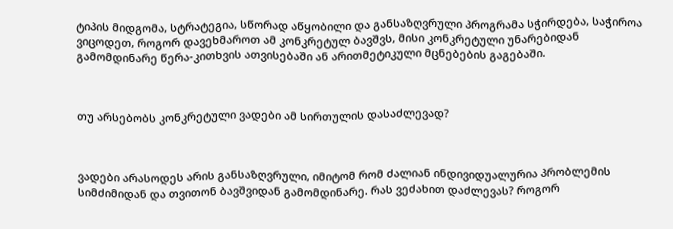ტიპის მიდგომა, სტრატეგია, სწორად აწყობილი და განსაზღვრული პროგრამა სჭირდება, საჭიროა ვიცოდეთ, როგორ დავეხმაროთ ამ კონკრეტულ ბავშვს, მისი კონკრეტული უნარებიდან გამომდინარე წერა-კითხვის ათვისებაში ან არითმეტიკული მცნებების გაგებაში.



თუ არსებობს კონკრეტული ვადები ამ სირთულის დასაძლევად?



ვადები არასოდეს არის განსაზღვრული, იმიტომ რომ ძალიან ინდივიდუალურია პრობლემის სიმძიმიდან და თვითონ ბავშვიდან გამომდინარე. რას ვეძახით დაძლევას? როგორ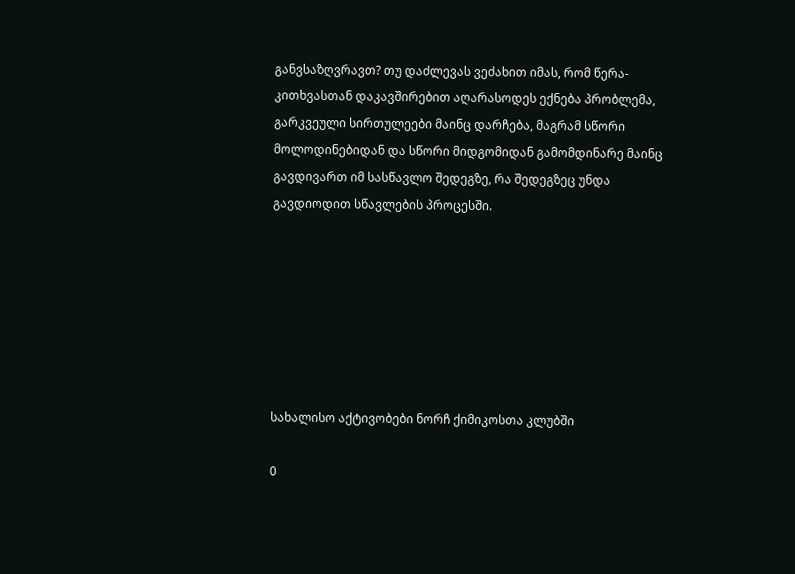განვსაზღვრავთ? თუ დაძლევას ვეძახით იმას, რომ წერა-კითხვასთან დაკავშირებით აღარასოდეს ექნება პრობლემა, გარკვეული სირთულეები მაინც დარჩება, მაგრამ სწორი მოლოდინებიდან და სწორი მიდგომიდან გამომდინარე მაინც გავდივართ იმ სასწავლო შედეგზე, რა შედეგზეც უნდა გავდიოდით სწავლების პროცესში.







სახალისო აქტივობები ნორჩ ქიმიკოსთა კლუბში

0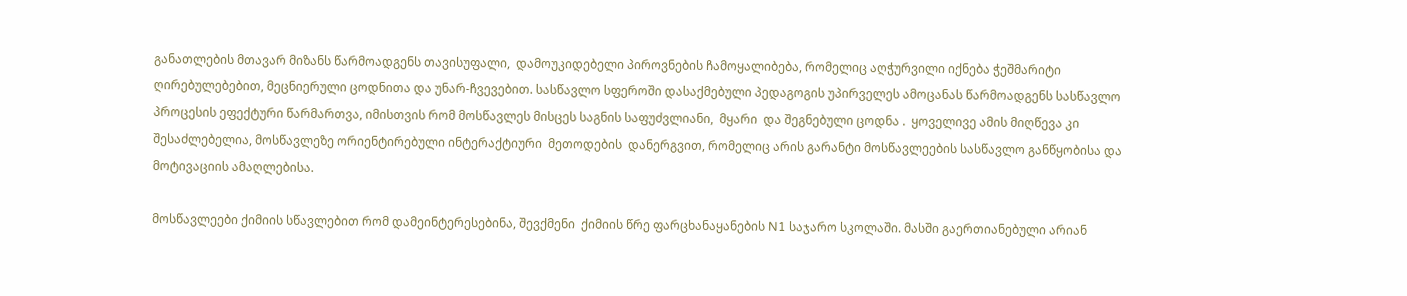განათლების მთავარ მიზანს წარმოადგენს თავისუფალი,  დამოუკიდებელი პიროვნების ჩამოყალიბება, რომელიც აღჭურვილი იქნება ჭეშმარიტი ღირებულებებით, მეცნიერული ცოდნითა და უნარ-ჩვევებით. სასწავლო სფეროში დასაქმებული პედაგოგის უპირველეს ამოცანას წარმოადგენს სასწავლო პროცესის ეფექტური წარმართვა, იმისთვის რომ მოსწავლეს მისცეს საგნის საფუძვლიანი,  მყარი  და შეგნებული ცოდნა .  ყოველივე ამის მიღწევა კი შესაძლებელია, მოსწავლეზე ორიენტირებული ინტერაქტიური  მეთოდების  დანერგვით, რომელიც არის გარანტი მოსწავლეების სასწავლო განწყობისა და მოტივაციის ამაღლებისა.

მოსწავლეები ქიმიის სწავლებით რომ დამეინტერესებინა, შევქმენი  ქიმიის წრე ფარცხანაყანების N1 საჯარო სკოლაში. მასში გაერთიანებული არიან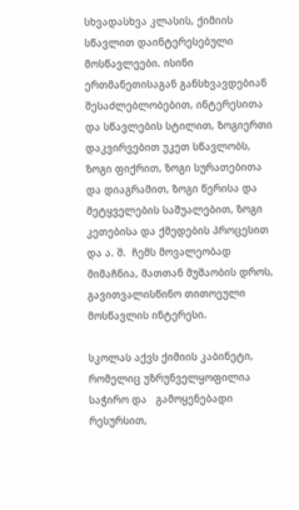სხვადასხვა კლასის, ქიმიის სწავლით დაინტერესებული მოსწავლეები. ისინი ერთმანეთისაგან განსხვავდებიან შესაძლებლობებით, ინტერესითა და სწავლების სტილით, ზოგიერთი დაკვირვებით უკეთ სწავლობს, ზოგი ფიქრით, ზოგი სურათებითა და დიაგრამით, ზოგი წერისა და მეტყველების საშუალებით, ზოგი კეთებისა და ქმედების პროცესით და ა. შ.  ჩემს მოვალეობად მიმაჩნია, მათთან მუშაობის დროს, გავითვალისწინო თითოეული მოსწავლის ინტერესი.

სკოლას აქვს ქიმიის კაბინეტი,  რომელიც უზრუნველყოფილია საჭირო და   გამოყენებადი რესურსით,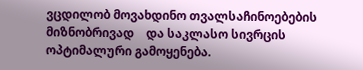ვცდილობ მოვახდინო თვალსაჩინოებების მიზნობრივად    და საკლასო სივრცის ოპტიმალური გამოყენება.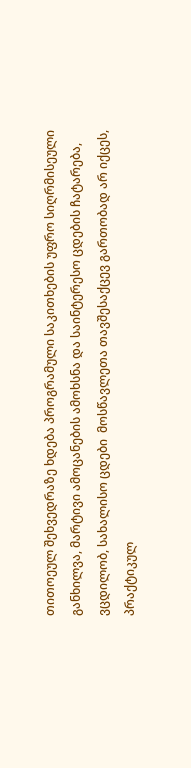თითოეულ შეხვედრაზე ხდება პროგრამული საკითხების უფრო სიღრმისეული განხილვა, მარტივი ამოცანების ამოხსნა და საინტერესო ცდების ჩატარება, ვცდილობ, სახალისო ცდები  მოსწავლეთა თავშესაქცევ გართობად არ იქცეს,  პრაქტიკულ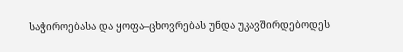საჭიროებასა და ყოფა–ცხოვრებას უნდა უკავშირდებოდეს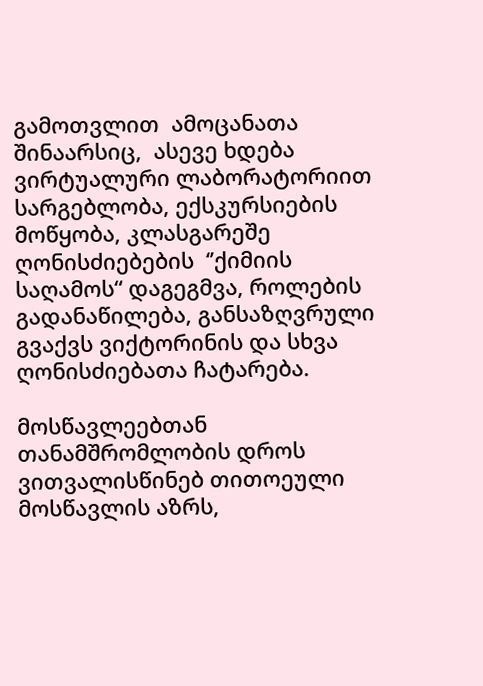გამოთვლით  ამოცანათა  შინაარსიც,  ასევე ხდება ვირტუალური ლაბორატორიით სარგებლობა, ექსკურსიების მოწყობა, კლასგარეშე ღონისძიებების  ‘’ქიმიის საღამოს“ დაგეგმვა, როლების გადანაწილება, განსაზღვრული გვაქვს ვიქტორინის და სხვა ღონისძიებათა ჩატარება.

მოსწავლეებთან თანამშრომლობის დროს ვითვალისწინებ თითოეული მოსწავლის აზრს,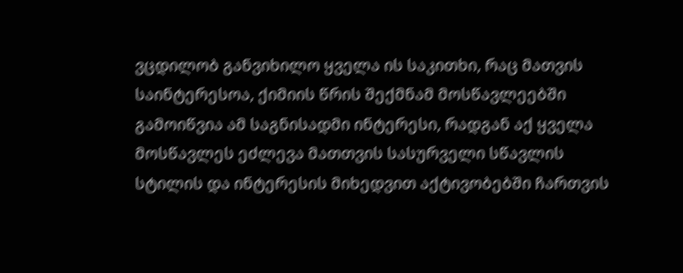ვცდილობ განვიხილო ყველა ის საკითხი, რაც მათვის საინტერესოა, ქიმიის წრის შექმნამ მოსწავლეებში გამოიწვია ამ საგნისადმი ინტერესი, რადგან აქ ყველა მოსწავლეს ეძლევა მათთვის სასურველი სწავლის სტილის და ინტერესის მიხედვით აქტივობებში ჩართვის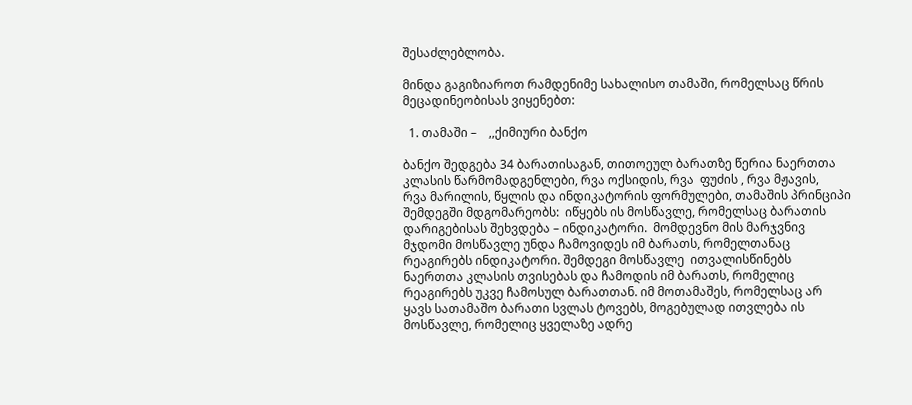შესაძლებლობა.

მინდა გაგიზიაროთ რამდენიმე სახალისო თამაში, რომელსაც წრის მეცადინეობისას ვიყენებთ:

  1. თამაში –    ,,ქიმიური ბანქო

ბანქო შედგება 34 ბარათისაგან, თითოეულ ბარათზე წერია ნაერთთა კლასის წარმომადგენლები, რვა ოქსიდის, რვა  ფუძის , რვა მჟავის,     რვა მარილის, წყლის და ინდიკატორის ფორმულები, თამაშის პრინციპი შემდეგში მდგომარეობს:  იწყებს ის მოსწავლე, რომელსაც ბარათის დარიგებისას შეხვდება – ინდიკატორი.  მომდევნო მის მარჯვნივ მჯდომი მოსწავლე უნდა ჩამოვიდეს იმ ბარათს, რომელთანაც რეაგირებს ინდიკატორი. შემდეგი მოსწავლე  ითვალისწინებს ნაერთთა კლასის თვისებას და ჩამოდის იმ ბარათს, რომელიც რეაგირებს უკვე ჩამოსულ ბარათთან. იმ მოთამაშეს, რომელსაც არ ყავს სათამაშო ბარათი სვლას ტოვებს, მოგებულად ითვლება ის მოსწავლე, რომელიც ყველაზე ადრე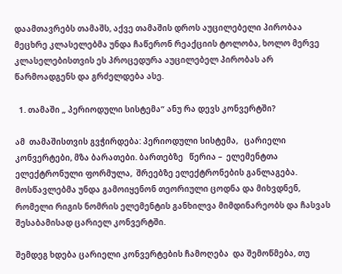დაამთავრებს თამაშს, აქვე თამაშის დროს აუცილებელი პირობაა მეცხრე კლასელებმა უნდა ჩაწერონ რეაქციის ტოლობა, ხოლო მერვე კლასელებისთვის ეს პროცედურა აუცილებელ პირობას არ წარმოადგენს და გრძელდება ასე.

  1. თამაში „ პერიოდული სისტემა“ ანუ რა დევს კონვერტში?

ამ  თამაშისთვის გვჭირდება: პერიოდული სისტემა,   ცარიელი კონვერტები, მზა ბარათები. ბართებზე   წერია –  ელემენტთა ელექტრონული ფორმულა,  შრეებზე ელექტრონების განლაგება. მოსწავლებმა უნდა გამოიყენონ თეორიული ცოდნა და მიხვდნენ, რომელი რიგის ნომრის ელემენტის განხილვა მიმდინარეობს და ჩასვას შესაბამისად ცარიელ კონვერტში.

შემდეგ ხდება ცარიელი კონვერტების ჩამოღება  და შემოწმება, თუ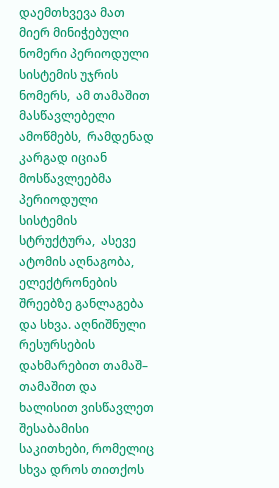დაემთხვევა მათ მიერ მინიჭებული ნომერი პერიოდული სისტემის უჯრის  ნომერს,  ამ თამაშით მასწავლებელი ამოწმებს,  რამდენად კარგად იციან მოსწავლეებმა პერიოდული სისტემის სტრუქტურა,  ასევე ატომის აღნაგობა, ელექტრონების შრეებზე განლაგება და სხვა. აღნიშნული რესურსების დახმარებით თამაშ– თამაშით და ხალისით ვისწავლეთ შესაბამისი საკითხები, რომელიც  სხვა დროს თითქოს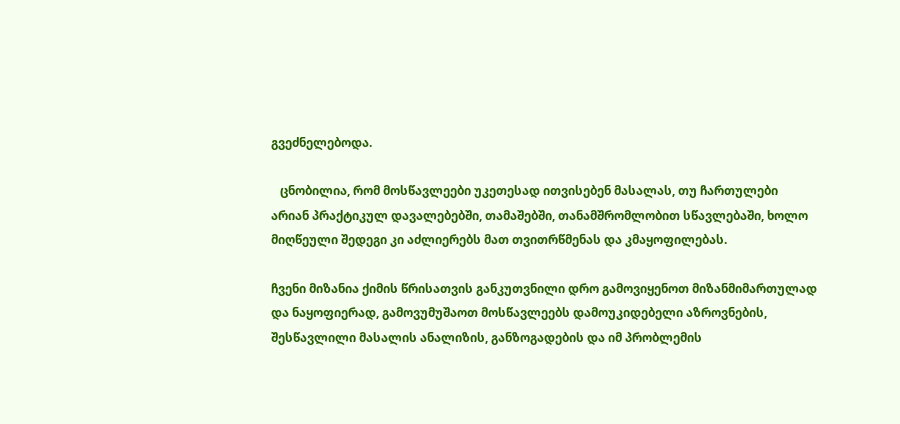გვეძნელებოდა.

   ცნობილია, რომ მოსწავლეები უკეთესად ითვისებენ მასალას, თუ ჩართულები არიან პრაქტიკულ დავალებებში, თამაშებში, თანამშრომლობით სწავლებაში, ხოლო მიღწეული შედეგი კი აძლიერებს მათ თვითრწმენას და კმაყოფილებას.

ჩვენი მიზანია ქიმის წრისათვის განკუთვნილი დრო გამოვიყენოთ მიზანმიმართულად და ნაყოფიერად, გამოვუმუშაოთ მოსწავლეებს დამოუკიდებელი აზროვნების, შესწავლილი მასალის ანალიზის, განზოგადების და იმ პრობლემის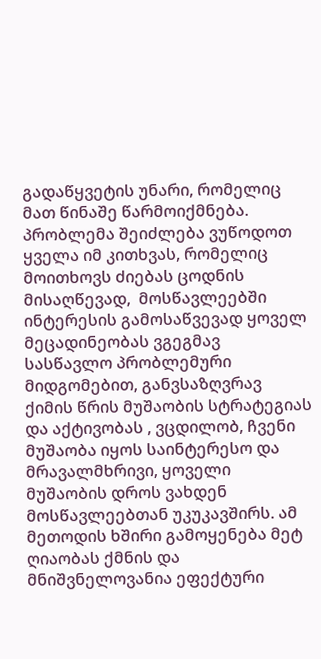გადაწყვეტის უნარი, რომელიც მათ წინაშე წარმოიქმნება.  პრობლემა შეიძლება ვუწოდოთ ყველა იმ კითხვას, რომელიც მოითხოვს ძიებას ცოდნის მისაღწევად,  მოსწავლეებში ინტერესის გამოსაწვევად ყოველ მეცადინეობას ვგეგმავ  სასწავლო პრობლემური მიდგომებით, განვსაზღვრავ ქიმის წრის მუშაობის სტრატეგიას და აქტივობას , ვცდილობ, ჩვენი მუშაობა იყოს საინტერესო და მრავალმხრივი, ყოველი მუშაობის დროს ვახდენ მოსწავლეებთან უკუკავშირს. ამ მეთოდის ხშირი გამოყენება მეტ ღიაობას ქმნის და მნიშვნელოვანია ეფექტური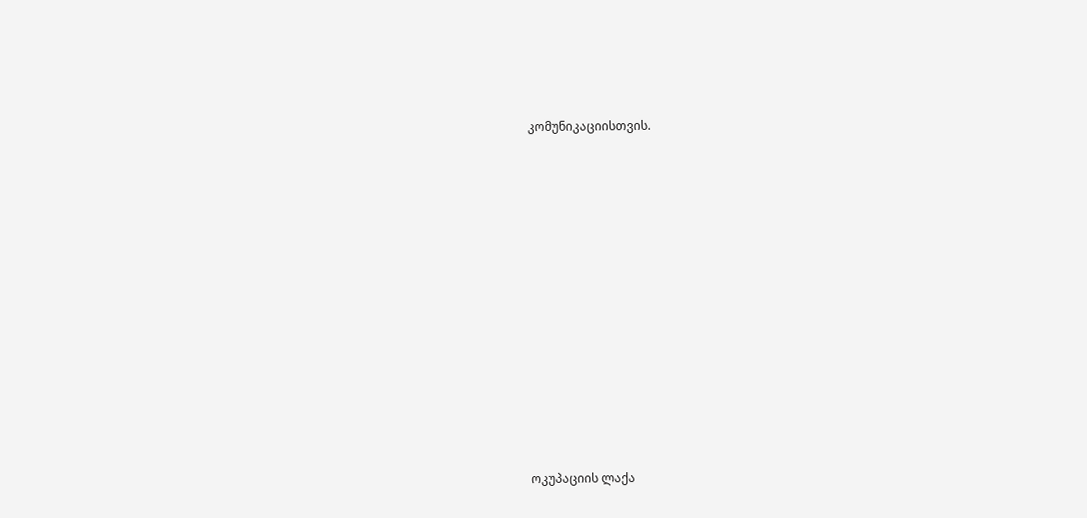კომუნიკაციისთვის.















ოკუპაციის ლაქა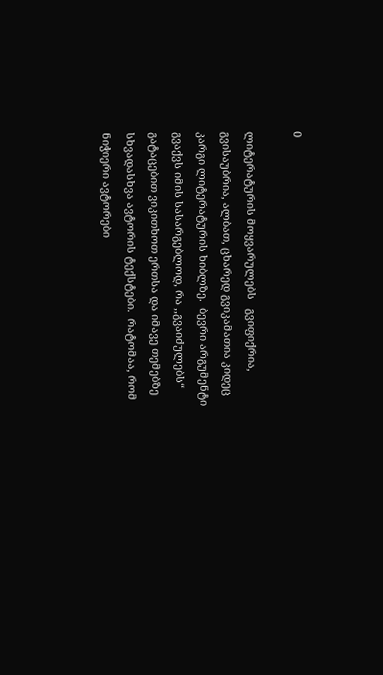0

ლიტერატურის მოყვარულებს   გვიფიქრია, გვისაუბრია, ალბათ, ცხარედ გვიკამათია კიდეც კარგი ლიტერატურის ხიბლზე.  ბევრი არგუმენტი გვაქვს იმის სასარგებლოდ, რა ,,გვაიძულებს“  გატაცებით ვიკითხოთ ერთსა და იმავე თემებზე სხვადასხვა ავტორის ტექსტები.  რატომაა, რომ ნიჭიერი ავტორები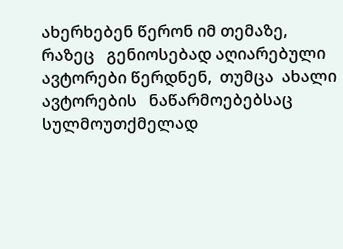ახერხებენ წერონ იმ თემაზე, რაზეც   გენიოსებად აღიარებული ავტორები წერდნენ,  თუმცა  ახალი ავტორების   ნაწარმოებებსაც   სულმოუთქმელად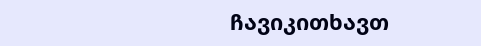ჩავიკითხავთ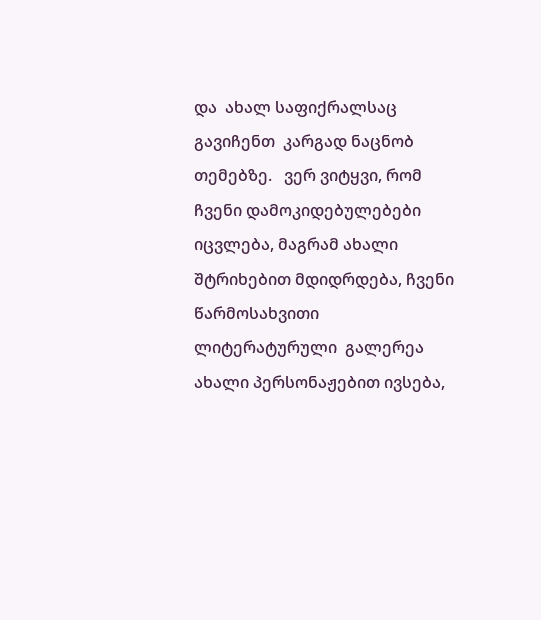და  ახალ საფიქრალსაც გავიჩენთ  კარგად ნაცნობ თემებზე.   ვერ ვიტყვი, რომ ჩვენი დამოკიდებულებები იცვლება, მაგრამ ახალი შტრიხებით მდიდრდება, ჩვენი წარმოსახვითი ლიტერატურული  გალერეა ახალი პერსონაჟებით ივსება,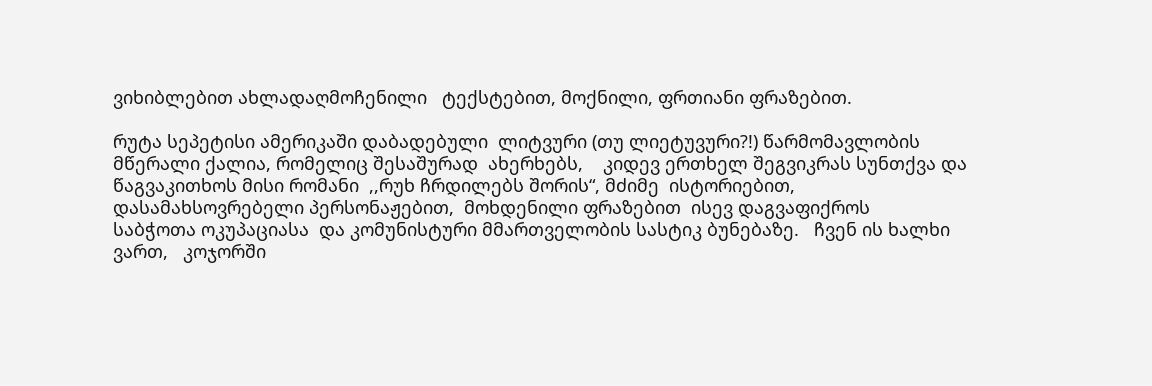ვიხიბლებით ახლადაღმოჩენილი   ტექსტებით, მოქნილი, ფრთიანი ფრაზებით.

რუტა სეპეტისი ამერიკაში დაბადებული  ლიტვური (თუ ლიეტუვური?!) წარმომავლობის მწერალი ქალია, რომელიც შესაშურად  ახერხებს,    კიდევ ერთხელ შეგვიკრას სუნთქვა და წაგვაკითხოს მისი რომანი  ,,რუხ ჩრდილებს შორის“, მძიმე  ისტორიებით, დასამახსოვრებელი პერსონაჟებით,  მოხდენილი ფრაზებით  ისევ დაგვაფიქროს    საბჭოთა ოკუპაციასა  და კომუნისტური მმართველობის სასტიკ ბუნებაზე.   ჩვენ ის ხალხი ვართ,   კოჯორში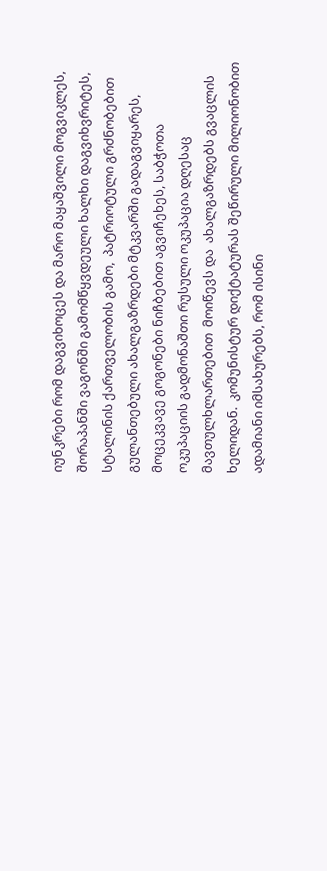იუნკრები რომ დაგვიხოცეს და მარო მაყაშვილი მოგვიკლეს, შორაპანში ვაგონში გამომწყვდეული ხალხი დაგვიხვრიტეს, სტალინის ქართველობის გამო,  პატრიოტული გრძნობებით გულანთებული ახალგაზრდები მტკვარში გადაგვიყარეს,  მოცეკვავე გოგონები ნიჩბებით აგვიჩეხეს, საბჭოთა ოკუპაციის გადმონაშთი რუსული ოკუპაცია დღესაც მავთულხლართებით  მოიწევს და  ახალგაზრდებს გვაცლის ხელიდან.  კომუნისტურ დიქტატურას შეწირული მილიონობით ადამიანი იმსახურებს, რომ ისინი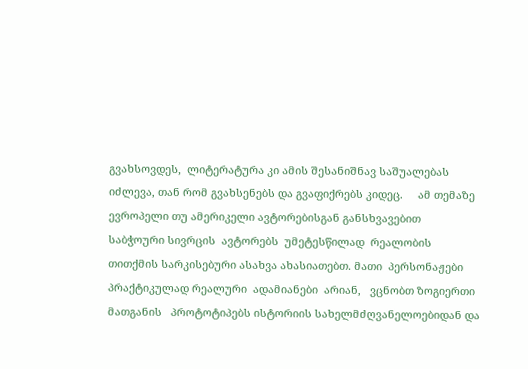გვახსოვდეს,  ლიტერატურა კი ამის შესანიშნავ საშუალებას იძლევა, თან რომ გვახსენებს და გვაფიქრებს კიდეც.     ამ თემაზე    ევროპელი თუ ამერიკელი ავტორებისგან განსხვავებით   საბჭოური სივრცის  ავტორებს  უმეტესწილად  რეალობის თითქმის სარკისებური ასახვა ახასიათებთ. მათი  პერსონაჟები  პრაქტიკულად რეალური  ადამიანები  არიან,   ვცნობთ ზოგიერთი მათგანის   პროტოტიპებს ისტორიის სახელმძღვანელოებიდან და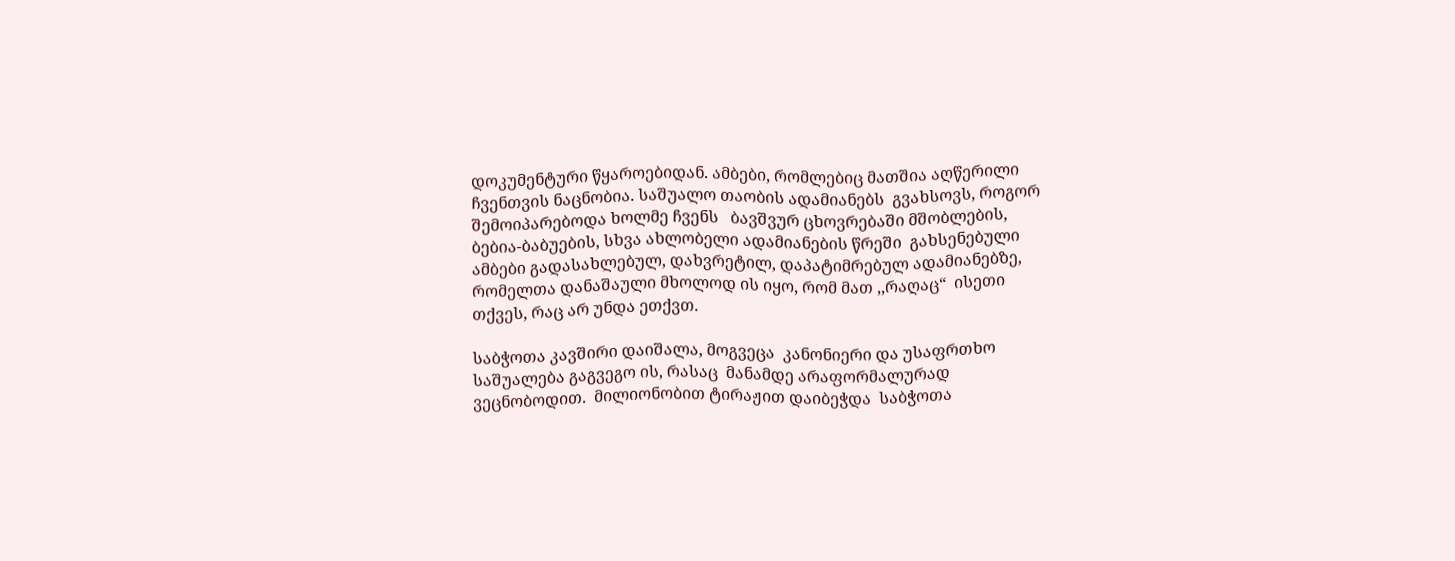დოკუმენტური წყაროებიდან. ამბები, რომლებიც მათშია აღწერილი ჩვენთვის ნაცნობია. საშუალო თაობის ადამიანებს  გვახსოვს, როგორ შემოიპარებოდა ხოლმე ჩვენს   ბავშვურ ცხოვრებაში მშობლების, ბებია-ბაბუების, სხვა ახლობელი ადამიანების წრეში  გახსენებული ამბები გადასახლებულ, დახვრეტილ, დაპატიმრებულ ადამიანებზე, რომელთა დანაშაული მხოლოდ ის იყო, რომ მათ ,,რაღაც“  ისეთი თქვეს, რაც არ უნდა ეთქვთ.

საბჭოთა კავშირი დაიშალა, მოგვეცა  კანონიერი და უსაფრთხო საშუალება გაგვეგო ის, რასაც  მანამდე არაფორმალურად ვეცნობოდით.  მილიონობით ტირაჟით დაიბეჭდა  საბჭოთა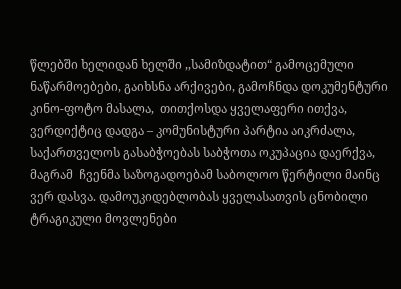წლებში ხელიდან ხელში ,,სამიზდატით“ გამოცემული ნაწარმოებები, გაიხსნა არქივები, გამოჩნდა დოკუმენტური კინო-ფოტო მასალა,  თითქოსდა ყველაფერი ითქვა, ვერდიქტიც დადგა – კომუნისტური პარტია აიკრძალა,  საქართველოს გასაბჭოებას საბჭოთა ოკუპაცია დაერქვა, მაგრამ  ჩვენმა საზოგადოებამ საბოლოო წერტილი მაინც ვერ დასვა. დამოუკიდებლობას ყველასათვის ცნობილი ტრაგიკული მოვლენები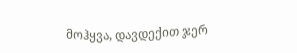მოჰყვა, დავდექით ჯერ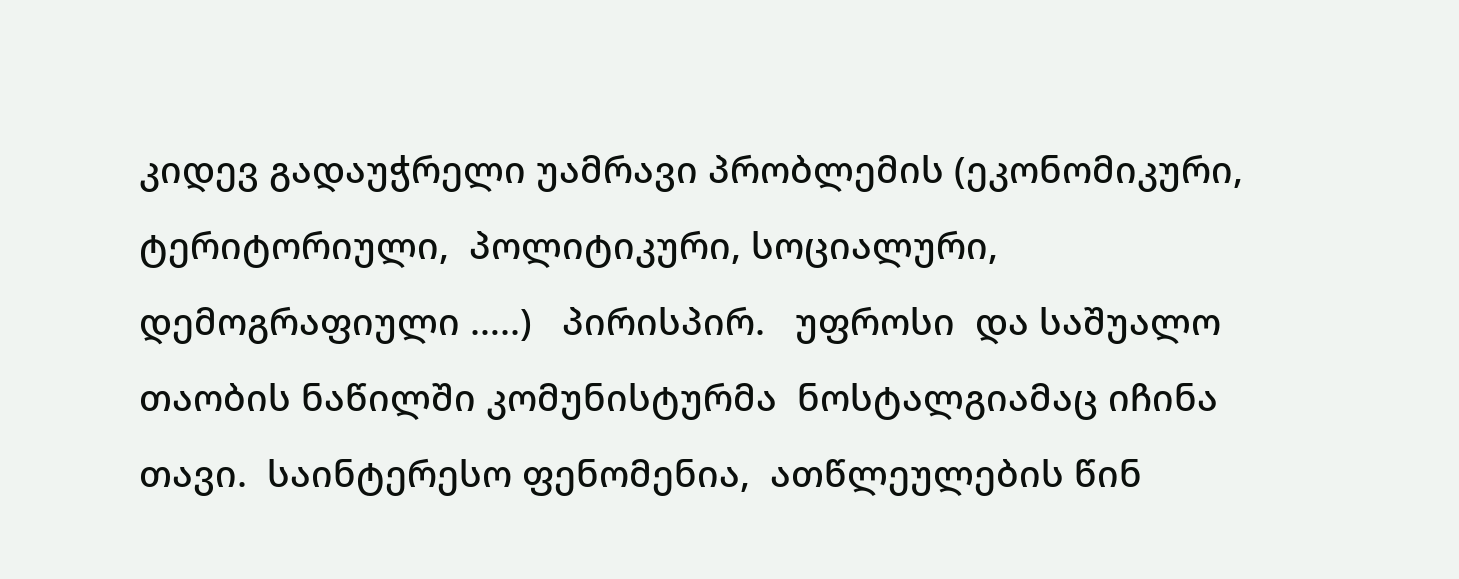კიდევ გადაუჭრელი უამრავი პრობლემის (ეკონომიკური, ტერიტორიული,  პოლიტიკური, სოციალური, დემოგრაფიული …..)   პირისპირ.   უფროსი  და საშუალო თაობის ნაწილში კომუნისტურმა  ნოსტალგიამაც იჩინა თავი.  საინტერესო ფენომენია,  ათწლეულების წინ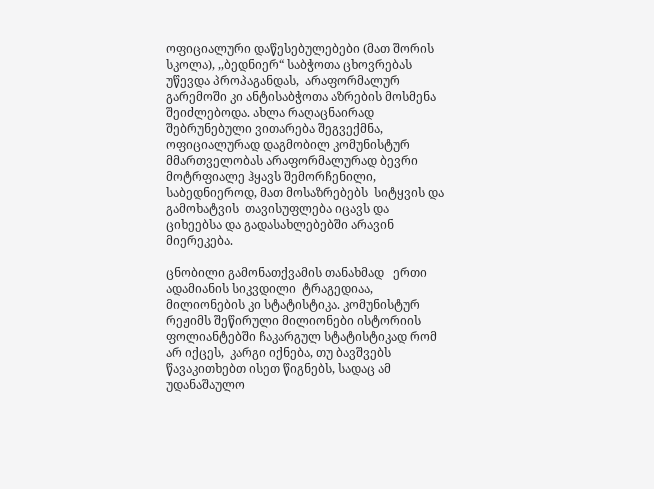ოფიციალური დაწესებულებები (მათ შორის სკოლა), ,,ბედნიერ“ საბჭოთა ცხოვრებას უწევდა პროპაგანდას,  არაფორმალურ გარემოში კი ანტისაბჭოთა აზრების მოსმენა შეიძლებოდა. ახლა რაღაცნაირად შებრუნებული ვითარება შეგვექმნა, ოფიციალურად დაგმობილ კომუნისტურ მმართველობას არაფორმალურად ბევრი მოტრფიალე ჰყავს შემორჩენილი,  საბედნიეროდ, მათ მოსაზრებებს  სიტყვის და გამოხატვის  თავისუფლება იცავს და ციხეებსა და გადასახლებებში არავინ მიერეკება.

ცნობილი გამონათქვამის თანახმად   ერთი ადამიანის სიკვდილი  ტრაგედიაა, მილიონების კი სტატისტიკა. კომუნისტურ რეჟიმს შეწირული მილიონები ისტორიის ფოლიანტებში ჩაკარგულ სტატისტიკად რომ არ იქცეს,  კარგი იქნება, თუ ბავშვებს წავაკითხებთ ისეთ წიგნებს, სადაც ამ უდანაშაულო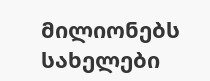მილიონებს სახელები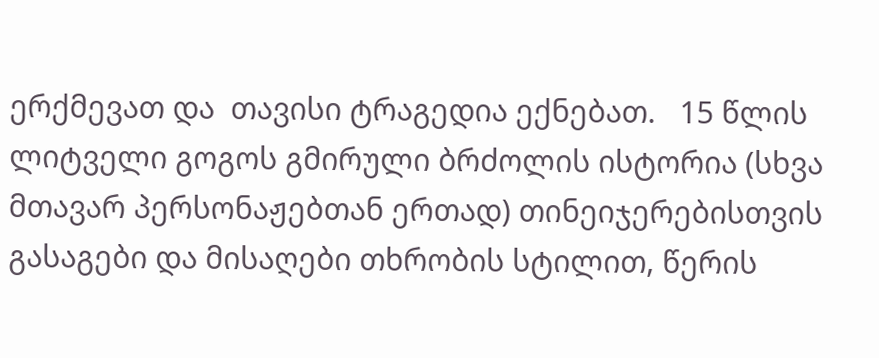ერქმევათ და  თავისი ტრაგედია ექნებათ.   15 წლის ლიტველი გოგოს გმირული ბრძოლის ისტორია (სხვა მთავარ პერსონაჟებთან ერთად) თინეიჯერებისთვის  გასაგები და მისაღები თხრობის სტილით, წერის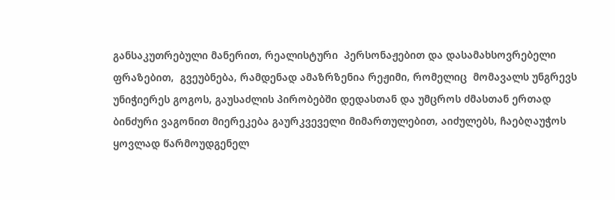განსაკუთრებული მანერით, რეალისტური  პერსონაჟებით და დასამახსოვრებელი  ფრაზებით,  გვეუბნება, რამდენად ამაზრზენია რეჟიმი, რომელიც  მომავალს უნგრევს უნიჭიერეს გოგოს, გაუსაძლის პირობებში დედასთან და უმცროს ძმასთან ერთად  ბინძური ვაგონით მიერეკება გაურკვეველი მიმართულებით, აიძულებს, ჩაებღაუჭოს ყოვლად წარმოუდგენელ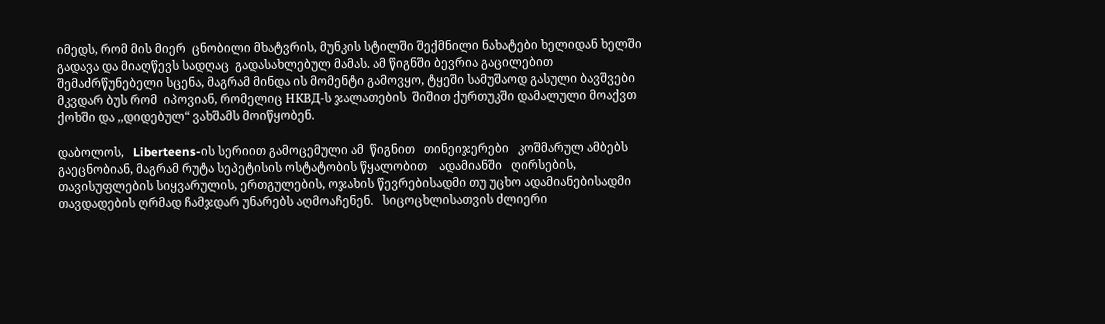იმედს, რომ მის მიერ  ცნობილი მხატვრის, მუნკის სტილში შექმნილი ნახატები ხელიდან ხელში გადავა და მიაღწევს სადღაც  გადასახლებულ მამას. ამ წიგნში ბევრია გაცილებით შემაძრწუნებელი სცენა, მაგრამ მინდა ის მომენტი გამოვყო, ტყეში სამუშაოდ გასული ბავშვები მკვდარ ბუს რომ  იპოვიან, რომელიც НКВД-ს ჯალათების  შიშით ქურთუკში დამალული მოაქვთ ქოხში და ,,დიდებულ“ ვახშამს მოიწყობენ.

დაბოლოს,   Liberteens-ის სერიით გამოცემული ამ  წიგნით   თინეიჯერები   კოშმარულ ამბებს გაეცნობიან, მაგრამ რუტა სეპეტისის ოსტატობის წყალობით    ადამიანში   ღირსების, თავისუფლების სიყვარულის, ერთგულების, ოჯახის წევრებისადმი თუ უცხო ადამიანებისადმი  თავდადების ღრმად ჩამჯდარ უნარებს აღმოაჩენენ.   სიცოცხლისათვის ძლიერი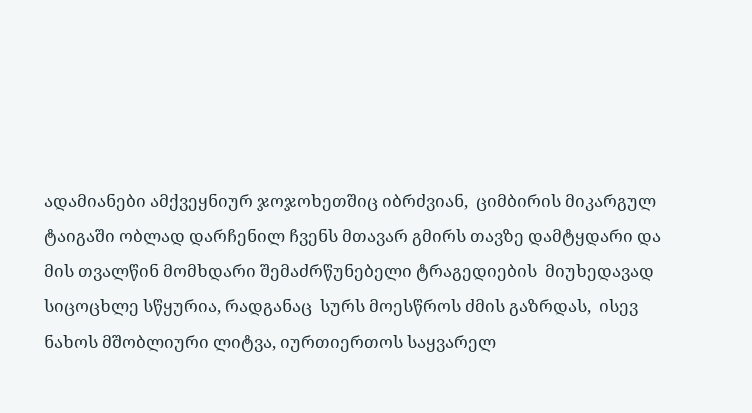ადამიანები ამქვეყნიურ ჯოჯოხეთშიც იბრძვიან,  ციმბირის მიკარგულ ტაიგაში ობლად დარჩენილ ჩვენს მთავარ გმირს თავზე დამტყდარი და მის თვალწინ მომხდარი შემაძრწუნებელი ტრაგედიების  მიუხედავად სიცოცხლე სწყურია, რადგანაც  სურს მოესწროს ძმის გაზრდას,  ისევ ნახოს მშობლიური ლიტვა, იურთიერთოს საყვარელ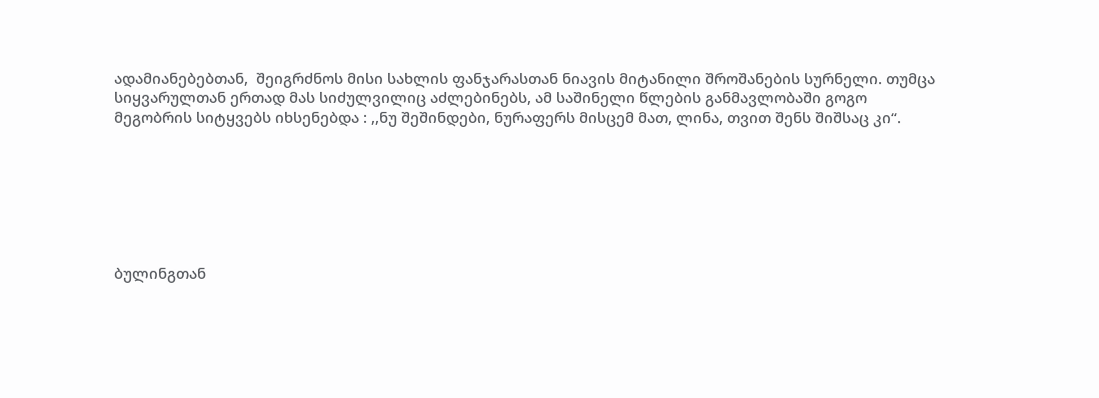ადამიანებებთან,  შეიგრძნოს მისი სახლის ფანჯარასთან ნიავის მიტანილი შროშანების სურნელი. თუმცა სიყვარულთან ერთად მას სიძულვილიც აძლებინებს, ამ საშინელი წლების განმავლობაში გოგო   მეგობრის სიტყვებს იხსენებდა : ,,ნუ შეშინდები, ნურაფერს მისცემ მათ, ლინა, თვით შენს შიშსაც კი“.







ბულინგთან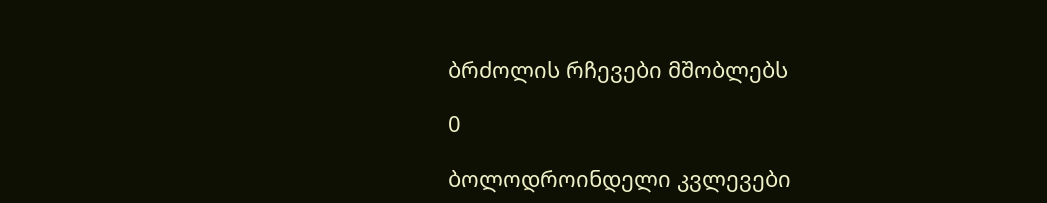ბრძოლის რჩევები მშობლებს

0

ბოლოდროინდელი კვლევები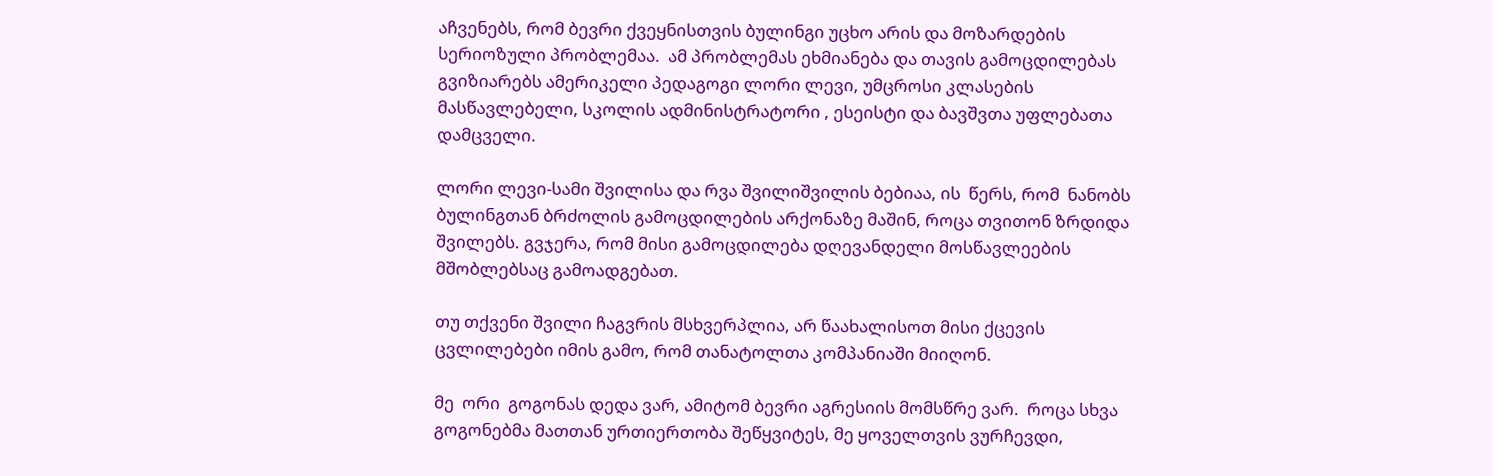აჩვენებს, რომ ბევრი ქვეყნისთვის ბულინგი უცხო არის და მოზარდების სერიოზული პრობლემაა.  ამ პრობლემას ეხმიანება და თავის გამოცდილებას გვიზიარებს ამერიკელი პედაგოგი ლორი ლევი, უმცროსი კლასების მასწავლებელი, სკოლის ადმინისტრატორი , ესეისტი და ბავშვთა უფლებათა დამცველი.

ლორი ლევი-სამი შვილისა და რვა შვილიშვილის ბებიაა, ის  წერს, რომ  ნანობს ბულინგთან ბრძოლის გამოცდილების არქონაზე მაშინ, როცა თვითონ ზრდიდა შვილებს. გვჯერა, რომ მისი გამოცდილება დღევანდელი მოსწავლეების მშობლებსაც გამოადგებათ.

თუ თქვენი შვილი ჩაგვრის მსხვერპლია, არ წაახალისოთ მისი ქცევის ცვლილებები იმის გამო, რომ თანატოლთა კომპანიაში მიიღონ.

მე  ორი  გოგონას დედა ვარ, ამიტომ ბევრი აგრესიის მომსწრე ვარ.  როცა სხვა გოგონებმა მათთან ურთიერთობა შეწყვიტეს, მე ყოველთვის ვურჩევდი,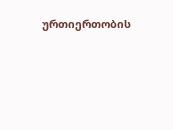ურთიერთობის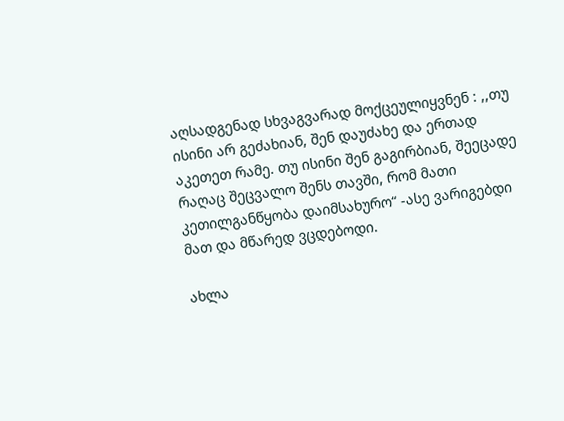აღსადგენად სხვაგვარად მოქცეულიყვნენ : ,,თუ ისინი არ გეძახიან, შენ დაუძახე და ერთად აკეთეთ რამე. თუ ისინი შენ გაგირბიან, შეეცადე რაღაც შეცვალო შენს თავში, რომ მათი კეთილგანწყობა დაიმსახურო“ -ასე ვარიგებდი მათ და მწარედ ვცდებოდი.

ახლა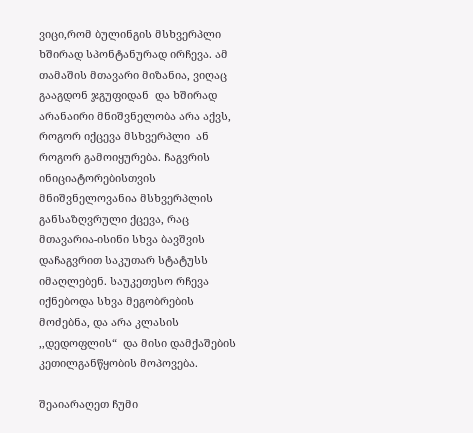ვიცი,რომ ბულინგის მსხვერპლი ხშირად სპონტანურად ირჩევა. ამ თამაშის მთავარი მიზანია, ვიღაც გააგდონ ჯგუფიდან  და ხშირად არანაირი მნიშვნელობა არა აქვს, როგორ იქცევა მსხვერპლი  ან როგორ გამოიყურება. ჩაგვრის ინიციატორებისთვის მნიშვნელოვანია მსხვერპლის განსაზღვრული ქცევა, რაც მთავარია-ისინი სხვა ბავშვის დაჩაგვრით საკუთარ სტატუსს იმაღლებენ. საუკეთესო რჩევა იქნებოდა სხვა მეგობრების მოძებნა, და არა კლასის ,,დედოფლის“  და მისი დამქაშების კეთილგანწყობის მოპოვება.

შეაიარაღეთ ჩუმი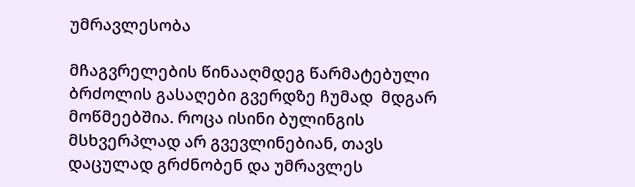უმრავლესობა

მჩაგვრელების წინააღმდეგ წარმატებული ბრძოლის გასაღები გვერდზე ჩუმად  მდგარ მოწმეებშია. როცა ისინი ბულინგის მსხვერპლად არ გვევლინებიან, თავს დაცულად გრძნობენ და უმრავლეს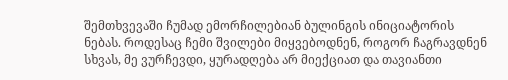შემთხვევაში ჩუმად ემორჩილებიან ბულინგის ინიციატორის ნებას. როდესაც ჩემი შვილები მიყვებოდნენ, როგორ ჩაგრავდნენ სხვას, მე ვურჩევდი, ყურადღება არ მიექციათ და თავიანთი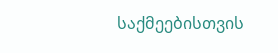საქმეებისთვის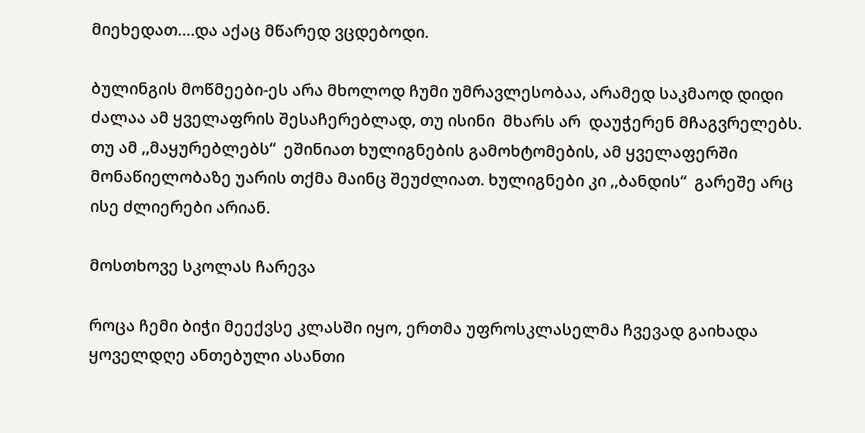მიეხედათ….და აქაც მწარედ ვცდებოდი.

ბულინგის მოწმეები-ეს არა მხოლოდ ჩუმი უმრავლესობაა, არამედ საკმაოდ დიდი ძალაა ამ ყველაფრის შესაჩერებლად, თუ ისინი  მხარს არ  დაუჭერენ მჩაგვრელებს.  თუ ამ ,,მაყურებლებს“  ეშინიათ ხულიგნების გამოხტომების, ამ ყველაფერში მონაწიელობაზე უარის თქმა მაინც შეუძლიათ. ხულიგნები კი ,,ბანდის“  გარეშე არც ისე ძლიერები არიან.

მოსთხოვე სკოლას ჩარევა

როცა ჩემი ბიჭი მეექვსე კლასში იყო, ერთმა უფროსკლასელმა ჩვევად გაიხადა ყოველდღე ანთებული ასანთი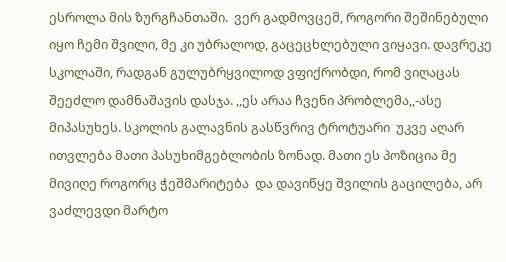ესროლა მის ზურგჩანთაში.  ვერ გადმოვცემ, როგორი შეშინებული იყო ჩემი შვილი, მე კი უბრალოდ, გაცეცხლებული ვიყავი. დავრეკე სკოლაში, რადგან გულუბრყვილოდ ვფიქრობდი, რომ ვიღაცას შეეძლო დამნაშავის დასჯა. ,,ეს არაა ჩვენი პრობლემა,,-ასე მიპასუხეს. სკოლის გალავნის გასწვრივ ტროტუარი  უკვე აღარ ითვლება მათი პასუხიმგებლობის ზონად. მათი ეს პოზიცია მე  მივიღე როგორც ჭეშმარიტება  და დავიწყე შვილის გაცილება, არ ვაძლევდი მარტო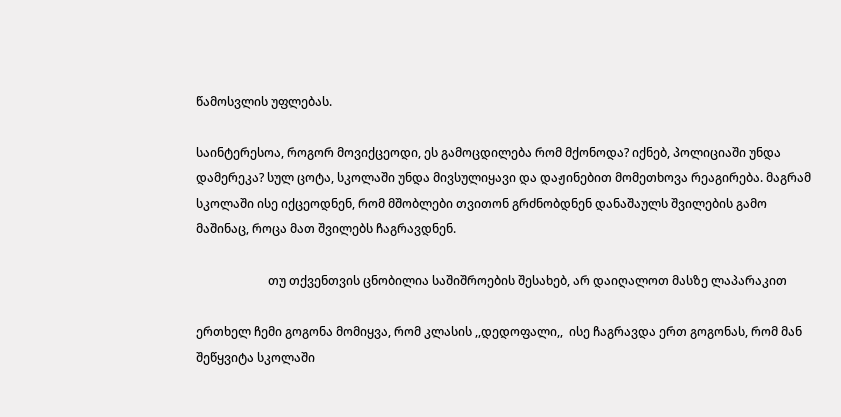წამოსვლის უფლებას.

საინტერესოა, როგორ მოვიქცეოდი, ეს გამოცდილება რომ მქონოდა? იქნებ, პოლიციაში უნდა დამერეკა? სულ ცოტა, სკოლაში უნდა მივსულიყავი და დაჟინებით მომეთხოვა რეაგირება. მაგრამ  სკოლაში ისე იქცეოდნენ, რომ მშობლები თვითონ გრძნობდნენ დანაშაულს შვილების გამო მაშინაც, როცა მათ შვილებს ჩაგრავდნენ.

                        თუ თქვენთვის ცნობილია საშიშროების შესახებ, არ დაიღალოთ მასზე ლაპარაკით

ერთხელ ჩემი გოგონა მომიყვა, რომ კლასის ,,დედოფალი,,  ისე ჩაგრავდა ერთ გოგონას, რომ მან შეწყვიტა სკოლაში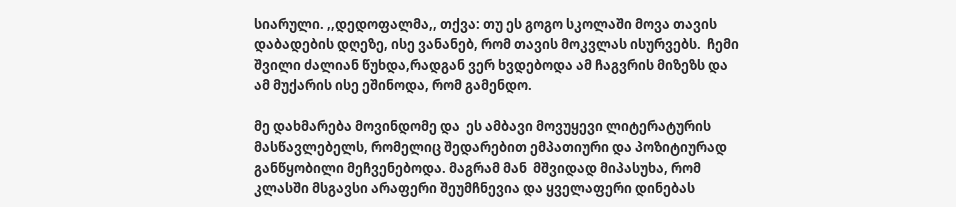სიარული. ,,დედოფალმა,, თქვა: თუ ეს გოგო სკოლაში მოვა თავის დაბადების დღეზე, ისე ვანანებ, რომ თავის მოკვლას ისურვებს.  ჩემი შვილი ძალიან წუხდა,რადგან ვერ ხვდებოდა ამ ჩაგვრის მიზეზს და ამ მუქარის ისე ეშინოდა, რომ გამენდო.

მე დახმარება მოვინდომე და  ეს ამბავი მოვუყევი ლიტერატურის მასწავლებელს, რომელიც შედარებით ემპათიური და პოზიტიურად განწყობილი მეჩვენებოდა. მაგრამ მან  მშვიდად მიპასუხა, რომ კლასში მსგავსი არაფერი შეუმჩნევია და ყველაფერი დინებას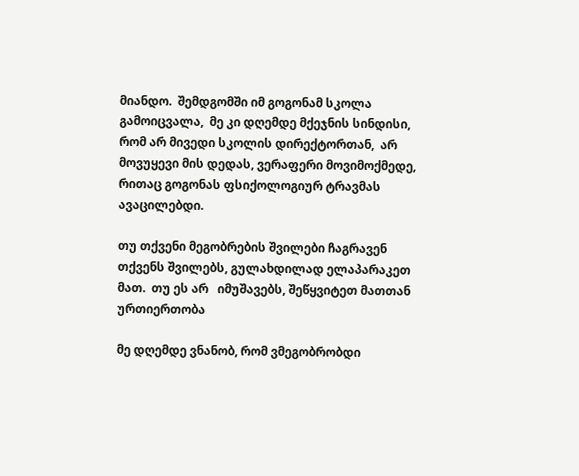მიანდო.  შემდგომში იმ გოგონამ სკოლა გამოიცვალა,  მე კი დღემდე მქეჯნის სინდისი,  რომ არ მივედი სკოლის დირექტორთან,  არ მოვუყევი მის დედას, ვერაფერი მოვიმოქმედე, რითაც გოგონას ფსიქოლოგიურ ტრავმას ავაცილებდი.

თუ თქვენი მეგობრების შვილები ჩაგრავენ თქვენს შვილებს, გულახდილად ელაპარაკეთ მათ.  თუ ეს არ   იმუშავებს, შეწყვიტეთ მათთან ურთიერთობა

მე დღემდე ვნანობ, რომ ვმეგობრობდი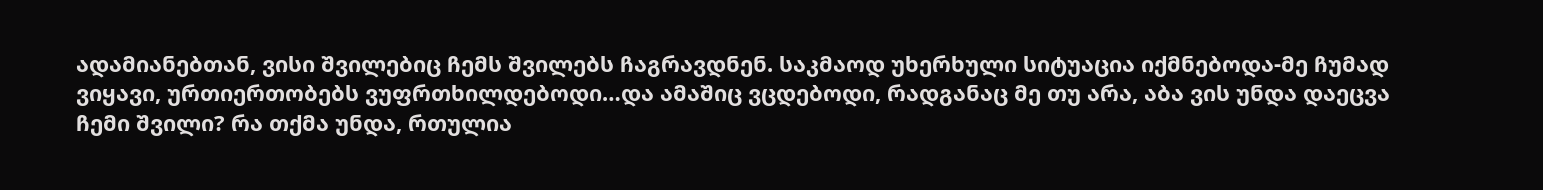ადამიანებთან, ვისი შვილებიც ჩემს შვილებს ჩაგრავდნენ. საკმაოდ უხერხული სიტუაცია იქმნებოდა-მე ჩუმად ვიყავი, ურთიერთობებს ვუფრთხილდებოდი…და ამაშიც ვცდებოდი, რადგანაც მე თუ არა, აბა ვის უნდა დაეცვა ჩემი შვილი? რა თქმა უნდა, რთულია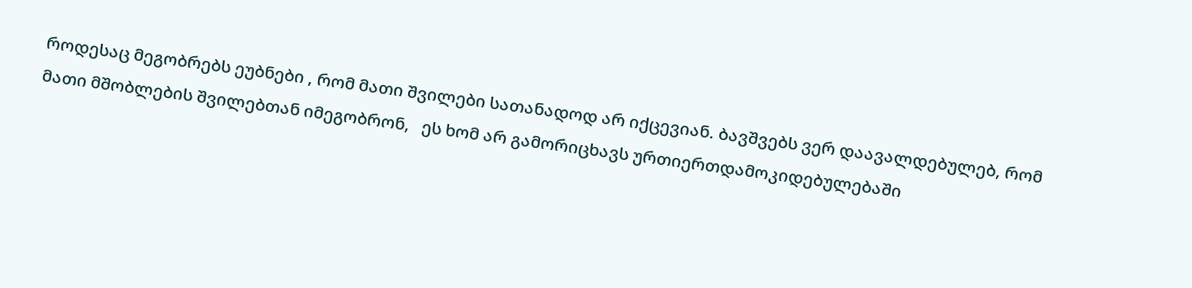როდესაც მეგობრებს ეუბნები , რომ მათი შვილები სათანადოდ არ იქცევიან. ბავშვებს ვერ დაავალდებულებ, რომ მათი მშობლების შვილებთან იმეგობრონ,   ეს ხომ არ გამორიცხავს ურთიერთდამოკიდებულებაში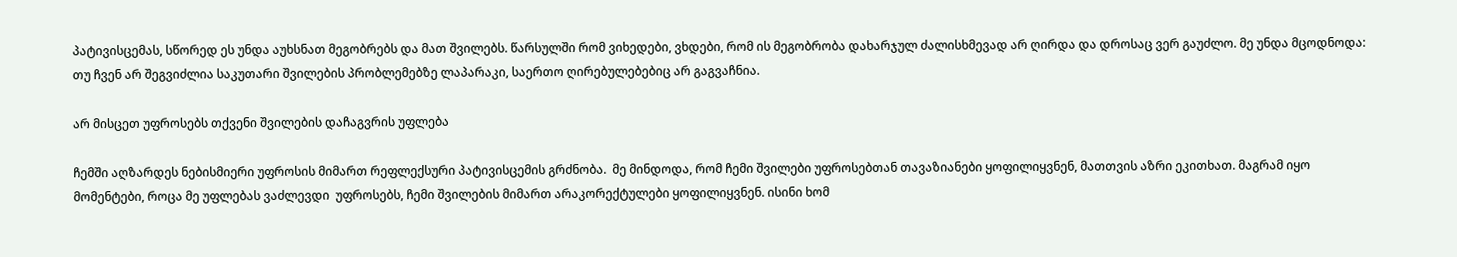პატივისცემას, სწორედ ეს უნდა აუხსნათ მეგობრებს და მათ შვილებს. წარსულში რომ ვიხედები, ვხდები, რომ ის მეგობრობა დახარჯულ ძალისხმევად არ ღირდა და დროსაც ვერ გაუძლო. მე უნდა მცოდნოდა: თუ ჩვენ არ შეგვიძლია საკუთარი შვილების პრობლემებზე ლაპარაკი, საერთო ღირებულებებიც არ გაგვაჩნია.

არ მისცეთ უფროსებს თქვენი შვილების დაჩაგვრის უფლება

ჩემში აღზარდეს ნებისმიერი უფროსის მიმართ რეფლექსური პატივისცემის გრძნობა.  მე მინდოდა, რომ ჩემი შვილები უფროსებთან თავაზიანები ყოფილიყვნენ, მათთვის აზრი ეკითხათ. მაგრამ იყო მომენტები, როცა მე უფლებას ვაძლევდი  უფროსებს, ჩემი შვილების მიმართ არაკორექტულები ყოფილიყვნენ. ისინი ხომ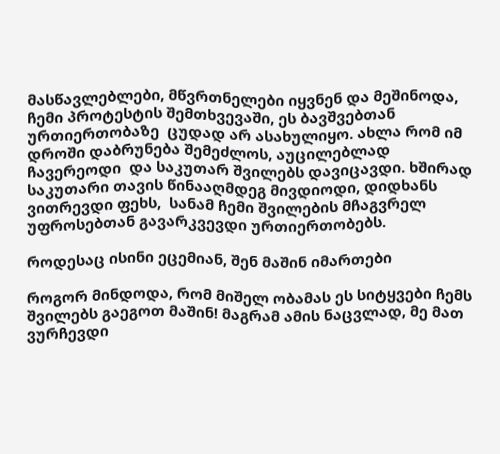მასწავლებლები, მწვრთნელები იყვნენ და მეშინოდა, ჩემი პროტესტის შემთხვევაში, ეს ბავშვებთან ურთიერთობაზე  ცუდად არ ასახულიყო. ახლა რომ იმ დროში დაბრუნება შემეძლოს, აუცილებლად ჩავერეოდი  და საკუთარ შვილებს დავიცავდი. ხშირად საკუთარი თავის წინააღმდეგ მივდიოდი, დიდხანს ვითრევდი ფეხს,  სანამ ჩემი შვილების მჩაგვრელ უფროსებთან გავარკვევდი ურთიერთობებს.

როდესაც ისინი ეცემიან, შენ მაშინ იმართები

როგორ მინდოდა, რომ მიშელ ობამას ეს სიტყვები ჩემს შვილებს გაეგოთ მაშინ! მაგრამ ამის ნაცვლად, მე მათ ვურჩევდი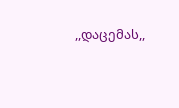,,დაცემას,,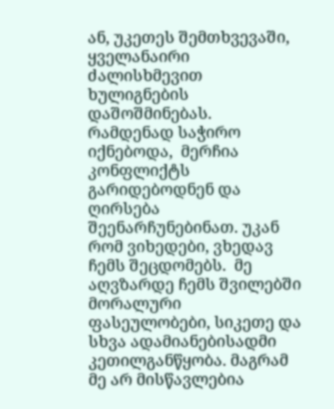ან, უკეთეს შემთხვევაში, ყველანაირი ძალისხმევით ხულიგნების დაშოშმინებას.  რამდენად საჭირო იქნებოდა,  მერჩია კონფლიქტს გარიდებოდნენ და ღირსება შეენარჩუნებინათ. უკან რომ ვიხედები, ვხედავ ჩემს შეცდომებს.  მე აღვზარდე ჩემს შვილებში მორალური ფასეულობები, სიკეთე და სხვა ადამიანებისადმი კეთილგანწყობა. მაგრამ მე არ მისწავლებია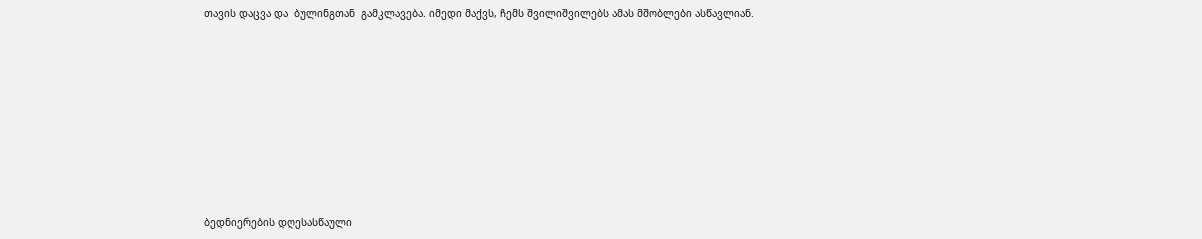თავის დაცვა და  ბულინგთან  გამკლავება. იმედი მაქვს, ჩემს შვილიშვილებს ამას მშობლები ასწავლიან.









ბედნიერების დღესასწაული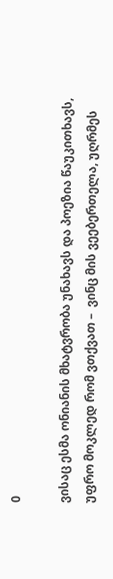0

ვისაც ესმა ონიანის მხატვრობა უნახავს და პოეზია წაუკითხავს, უფრო მოკლედ რომ ვთქვათ –  ვინც მის ვეებერთელა, უღრმეს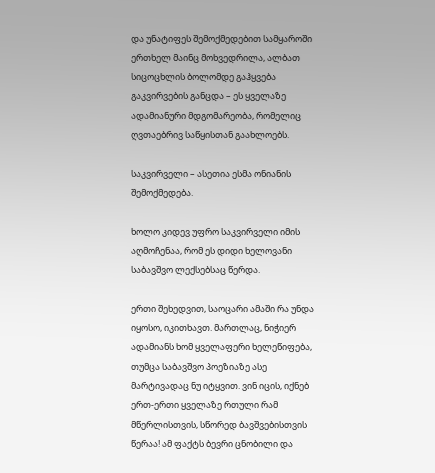და უნატიფეს შემოქმედებით სამყაროში ერთხელ მაინც მოხვედრილა, ალბათ სიცოცხლის ბოლომდე გაჰყვება გაკვირვების განცდა – ეს ყველაზე ადამიანური მდგომარეობა, რომელიც ღვთაებრივ საწყისთან გაახლოებს.

საკვირველი – ასეთია ესმა ონიანის შემოქმედება.

ხოლო კიდევ უფრო საკვირველი იმის აღმოჩენაა, რომ ეს დიდი ხელოვანი საბავშვო ლექსებსაც წერდა.

ერთი შეხედვით, საოცარი ამაში რა უნდა იყოსო, იკითხავთ. მართლაც, ნიჭიერ ადამიანს ხომ ყველაფერი ხელეწიფება, თუმცა საბავშვო პოეზიაზე ასე მარტივადაც ნუ იტყვით. ვინ იცის, იქნებ ერთ-ერთი ყველაზე რთული რამ მწერლისთვის, სწორედ ბავშვებისთვის წერაა! ამ ფაქტს ბევრი ცნობილი და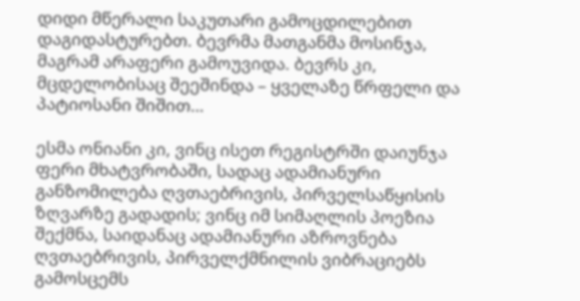დიდი მწერალი საკუთარი გამოცდილებით დაგიდასტურებთ. ბევრმა მათგანმა მოსინჯა, მაგრამ არაფერი გამოუვიდა. ბევრს კი, მცდელობისაც შეეშინდა – ყველაზე წრფელი და პატიოსანი შიშით…

ესმა ონიანი კი, ვინც ისეთ რეგისტრში დაიუნჯა ფერი მხატვრობაში, სადაც ადამიანური განზომილება ღვთაებრივის, პირველსაწყისის ზღვარზე გადადის; ვინც იმ სიმაღლის პოეზია შექმნა, საიდანაც ადამიანური აზროვნება ღვთაებრივის, პირველქმნილის ვიბრაციებს გამოსცემს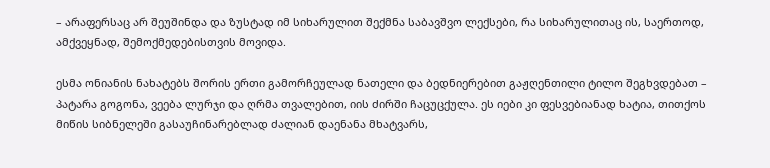– არაფერსაც არ შეუშინდა და ზუსტად იმ სიხარულით შექმნა საბავშვო ლექსები, რა სიხარულითაც ის, საერთოდ, ამქვეყნად, შემოქმედებისთვის მოვიდა.

ესმა ონიანის ნახატებს შორის ერთი გამორჩეულად ნათელი და ბედნიერებით გაჟღენთილი ტილო შეგხვდებათ – პატარა გოგონა, ვეება ლურჯი და ღრმა თვალებით, იის ძირში ჩაცუცქულა. ეს იები კი ფესვებიანად ხატია, თითქოს მიწის სიბნელეში გასაუჩინარებლად ძალიან დაენანა მხატვარს,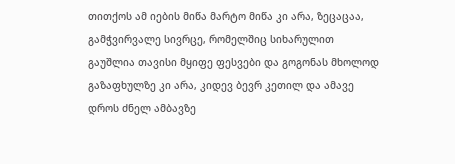თითქოს ამ იების მიწა მარტო მიწა კი არა, ზეცაცაა, გამჭვირვალე სივრცე, რომელშიც სიხარულით გაუშლია თავისი მყიფე ფესვები და გოგონას მხოლოდ გაზაფხულზე კი არა, კიდევ ბევრ კეთილ და ამავე დროს ძნელ ამბავზე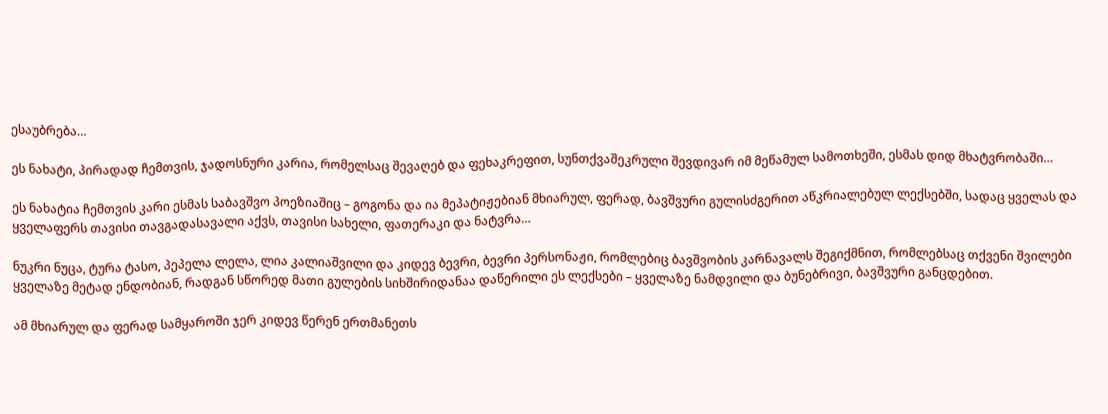ესაუბრება…

ეს ნახატი, პირადად ჩემთვის, ჯადოსნური კარია, რომელსაც შევაღებ და ფეხაკრეფით, სუნთქვაშეკრული შევდივარ იმ მეწამულ სამოთხეში, ესმას დიდ მხატვრობაში…

ეს ნახატია ჩემთვის კარი ესმას საბავშვო პოეზიაშიც – გოგონა და ია მეპატიჟებიან მხიარულ, ფერად, ბავშვური გულისძგერით აწკრიალებულ ლექსებში, სადაც ყველას და ყველაფერს თავისი თავგადასავალი აქვს, თავისი სახელი, ფათერაკი და ნატვრა…

ნუკრი ნუცა, ტურა ტასო, პეპელა ლელა, ლია კალიაშვილი და კიდევ ბევრი, ბევრი პერსონაჟი, რომლებიც ბავშვობის კარნავალს შეგიქმნით, რომლებსაც თქვენი შვილები ყველაზე მეტად ენდობიან, რადგან სწორედ მათი გულების სიხშირიდანაა დაწერილი ეს ლექსები – ყველაზე ნამდვილი და ბუნებრივი, ბავშვური განცდებით.

ამ მხიარულ და ფერად სამყაროში ჯერ კიდევ წერენ ერთმანეთს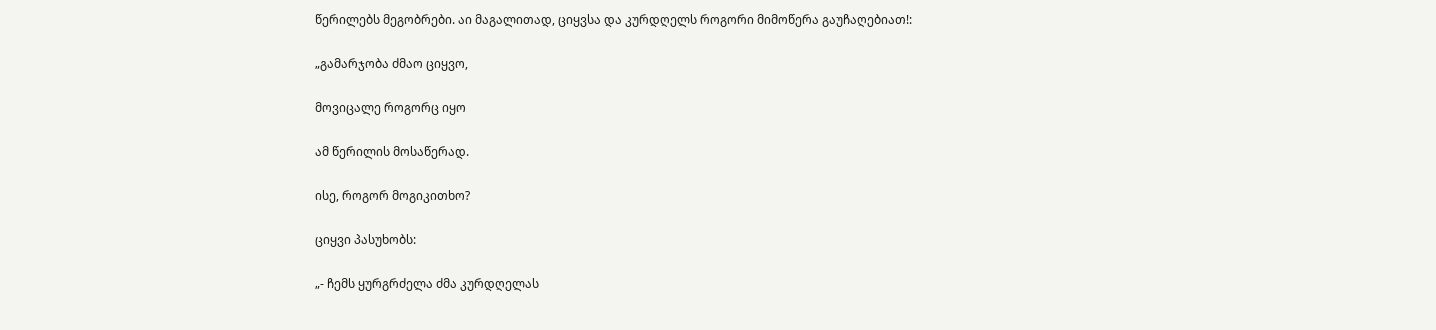წერილებს მეგობრები. აი მაგალითად, ციყვსა და კურდღელს როგორი მიმოწერა გაუჩაღებიათ!:

„გამარჯობა ძმაო ციყვო,

მოვიცალე როგორც იყო

ამ წერილის მოსაწერად.

ისე, როგორ მოგიკითხო?

ციყვი პასუხობს:

„- ჩემს ყურგრძელა ძმა კურდღელას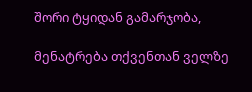შორი ტყიდან გამარჯობა,

მენატრება თქვენთან ველზე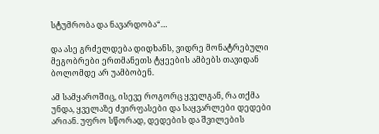სტუმრობა და ნავარდობა“…

და ასე გრძელდება დიდხანს, ვიდრე მონატრებული მეგობრები ერთმანეთს ტყეების ამბებს თავიდან ბოლომდე არ უამბობენ.

ამ სამყაროშიც, ისევე როგორც ყველგან, რა თქმა უნდა, ყველაზე ძვირფასები და საყვარლები დედები არიან. უფრო სწორად, დედების და შვილების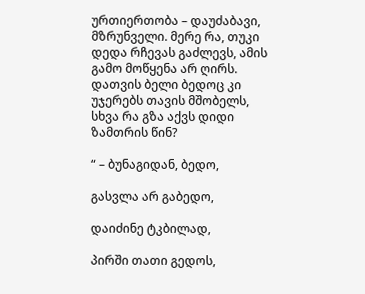ურთიერთობა – დაუძაბავი, მზრუნველი. მერე რა, თუკი დედა რჩევას გაძლევს, ამის გამო მოწყენა არ ღირს. დათვის ბელი ბედოც კი უჯერებს თავის მშობელს, სხვა რა გზა აქვს დიდი ზამთრის წინ?

“ – ბუნაგიდან, ბედო,

გასვლა არ გაბედო,

დაიძინე ტკბილად,

პირში თათი გედოს,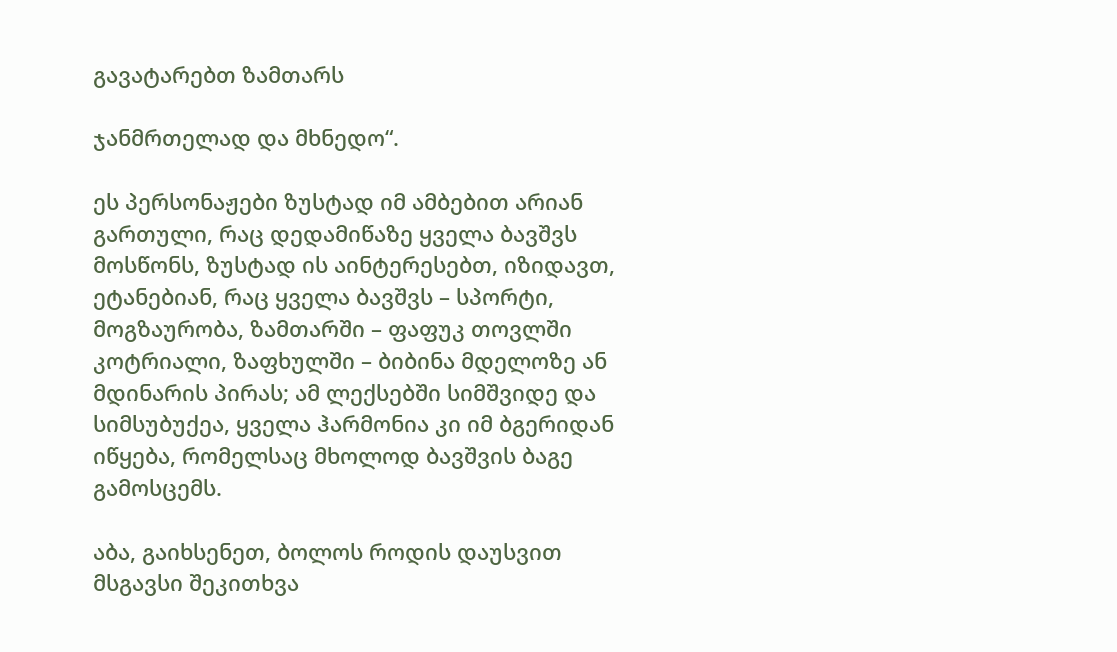გავატარებთ ზამთარს

ჯანმრთელად და მხნედო“.

ეს პერსონაჟები ზუსტად იმ ამბებით არიან გართული, რაც დედამიწაზე ყველა ბავშვს მოსწონს, ზუსტად ის აინტერესებთ, იზიდავთ, ეტანებიან, რაც ყველა ბავშვს – სპორტი, მოგზაურობა, ზამთარში – ფაფუკ თოვლში კოტრიალი, ზაფხულში – ბიბინა მდელოზე ან მდინარის პირას; ამ ლექსებში სიმშვიდე და სიმსუბუქეა, ყველა ჰარმონია კი იმ ბგერიდან იწყება, რომელსაც მხოლოდ ბავშვის ბაგე გამოსცემს.

აბა, გაიხსენეთ, ბოლოს როდის დაუსვით მსგავსი შეკითხვა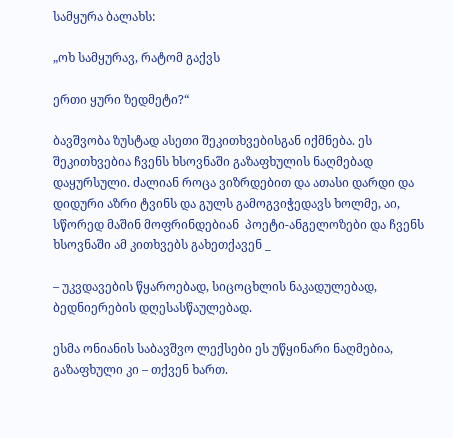სამყურა ბალახს:

„ოხ სამყურავ, რატომ გაქვს

ერთი ყური ზედმეტი?“

ბავშვობა ზუსტად ასეთი შეკითხვებისგან იქმნება. ეს შეკითხვებია ჩვენს ხსოვნაში გაზაფხულის ნაღმებად დაყურსული. ძალიან როცა ვიზრდებით და ათასი დარდი და დიდური აზრი ტვინს და გულს გამოგვიჭედავს ხოლმე, აი, სწორედ მაშინ მოფრინდებიან  პოეტი-ანგელოზები და ჩვენს ხსოვნაში ამ კითხვებს გახეთქავენ _

– უკვდავების წყაროებად, სიცოცხლის ნაკადულებად, ბედნიერების დღესასწაულებად.

ესმა ონიანის საბავშვო ლექსები ეს უწყინარი ნაღმებია, გაზაფხული კი – თქვენ ხართ.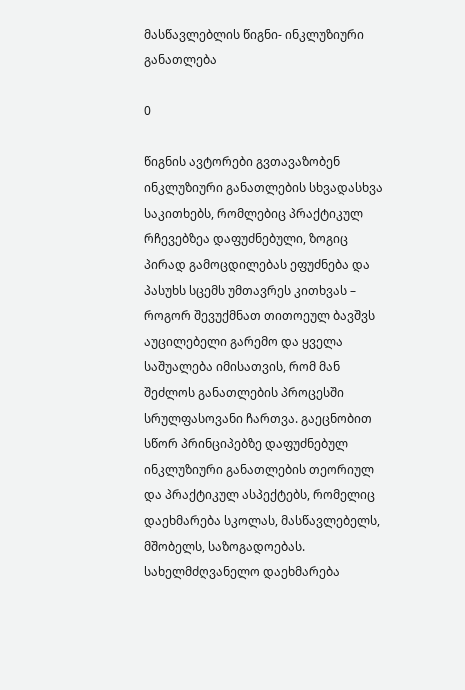მასწავლებლის წიგნი- ინკლუზიური განათლება

0

წიგნის ავტორები გვთავაზობენ ინკლუზიური განათლების სხვადასხვა საკითხებს, რომლებიც პრაქტიკულ რჩევებზეა დაფუძნებული, ზოგიც პირად გამოცდილებას ეფუძნება და პასუხს სცემს უმთავრეს კითხვას – როგორ შევუქმნათ თითოეულ ბავშვს აუცილებელი გარემო და ყველა საშუალება იმისათვის, რომ მან შეძლოს განათლების პროცესში სრულფასოვანი ჩართვა. გაეცნობით სწორ პრინციპებზე დაფუძნებულ ინკლუზიური განათლების თეორიულ და პრაქტიკულ ასპექტებს, რომელიც დაეხმარება სკოლას, მასწავლებელს, მშობელს, საზოგადოებას.  სახელმძღვანელო დაეხმარება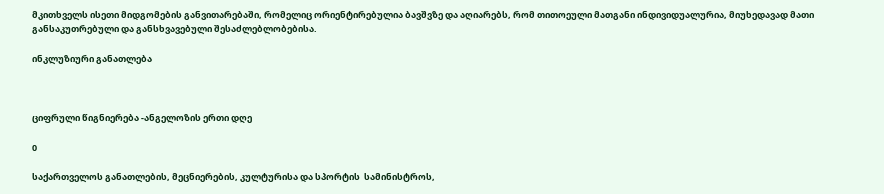მკითხველს ისეთი მიდგომების განვითარებაში, რომელიც ორიენტირებულია ბავშვზე და აღიარებს, რომ თითოეული მათგანი ინდივიდუალურია, მიუხედავად მათი განსაკუთრებული და განსხვავებული შესაძლებლობებისა.

ინკლუზიური განათლება



ციფრული წიგნიერება -ანგელოზის ერთი დღე

0

საქართველოს განათლების, მეცნიერების, კულტურისა და სპორტის  სამინისტროს,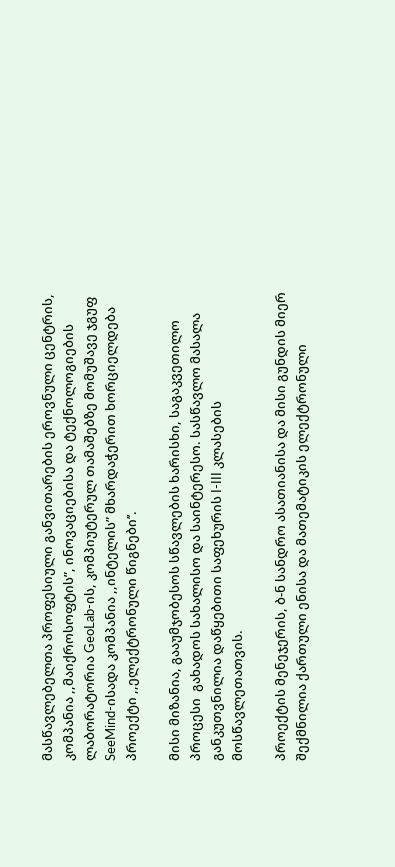მასწავლებელთა პროფესიული განვითარების ეროვნული ცენტრის, კომპანია ,,მაიქროსოფტის”, ინოვაციებისა და ტექნოლოგიების ლაბორატორია GeoLab-ის, კომპიუტერულ თამაშებზე მომუშავე ჯგუფ SeeMind-ისადა კომპანია ,,ინტელის” მხარდაჭერით ხორციელდება პროექტი ,,ელექტრონული წიგნები’’.

მისი მიზანია, გააუმჯობესოს სწავლების ხარისხი, საგაკვეთილო პროცესი  გახადოს სახალისო და საინტერესო. სასწავლო მასალა განკუთვნილია დაწყებითი საფეხურის I-III კლასების მოსწავლეთათვის.

პროექტის მენეჯერის, ბ-ნ სანდრო ასათიანისა და მისი გუნდის მიერ შექმნილია ქართული ენისა და მათემატიკის ელექტრონული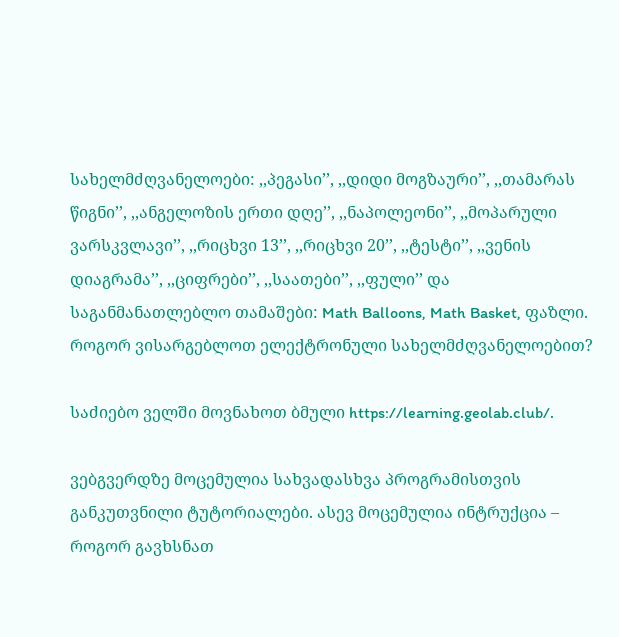სახელმძღვანელოები: ,,პეგასი’’, ,,დიდი მოგზაური’’, ,,თამარას წიგნი’’, ,,ანგელოზის ერთი დღე’’, ,,ნაპოლეონი’’, ,,მოპარული ვარსკვლავი’’, ,,რიცხვი 13’’, ,,რიცხვი 20’’, ,,ტესტი’’, ,,ვენის დიაგრამა’’, ,,ციფრები’’, ,,საათები’’, ,,ფული’’ და საგანმანათლებლო თამაშები: Math Balloons, Math Basket, ფაზლი.
როგორ ვისარგებლოთ ელექტრონული სახელმძღვანელოებით?

საძიებო ველში მოვნახოთ ბმული https://learning.geolab.club/.

ვებგვერდზე მოცემულია სახვადასხვა პროგრამისთვის განკუთვნილი ტუტორიალები. ასევ მოცემულია ინტრუქცია – როგორ გავხსნათ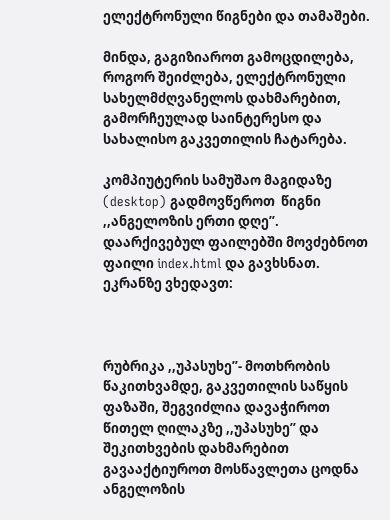ელექტრონული წიგნები და თამაშები.

მინდა, გაგიზიაროთ გამოცდილება, როგორ შეიძლება, ელექტრონული სახელმძღვანელოს დახმარებით, გამორჩეულად საინტერესო და სახალისო გაკვეთილის ჩატარება.

კომპიუტერის სამუშაო მაგიდაზე (desktop) გადმოვწეროთ  წიგნი ,,ანგელოზის ერთი დღე’’. დაარქივებულ ფაილებში მოვძებნოთ ფაილი index.html და გავხსნათ. ეკრანზე ვხედავთ:



რუბრიკა ,,უპასუხე’’- მოთხრობის წაკითხვამდე, გაკვეთილის საწყის ფაზაში, შეგვიძლია დავაჭიროთ წითელ ღილაკზე ,,უპასუხე’’ და  შეკითხვების დახმარებით გავააქტიუროთ მოსწავლეთა ცოდნა ანგელოზის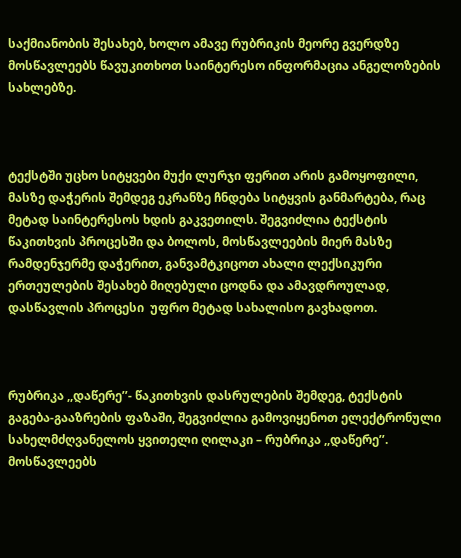საქმიანობის შესახებ, ხოლო ამავე რუბრიკის მეორე გვერდზე მოსწავლეებს წავუკითხოთ საინტერესო ინფორმაცია ანგელოზების სახლებზე.



ტექსტში უცხო სიტყვები მუქი ლურჯი ფერით არის გამოყოფილი, მასზე დაჭერის შემდეგ ეკრანზე ჩნდება სიტყვის განმარტება, რაც მეტად საინტერესოს ხდის გაკვეთილს. შეგვიძლია ტექსტის წაკითხვის პროცესში და ბოლოს, მოსწავლეების მიერ მასზე რამდენჯერმე დაჭერით, განვამტკიცოთ ახალი ლექსიკური ერთეულების შესახებ მიღებული ცოდნა და ამავდროულად, დასწავლის პროცესი  უფრო მეტად სახალისო გავხადოთ.



რუბრიკა ,,დაწერე’’- წაკითხვის დასრულების შემდეგ, ტექსტის გაგება-გააზრების ფაზაში, შეგვიძლია გამოვიყენოთ ელექტრონული სახელმძღვანელოს ყვითელი ღილაკი – რუბრიკა ,,დაწერე’’. მოსწავლეებს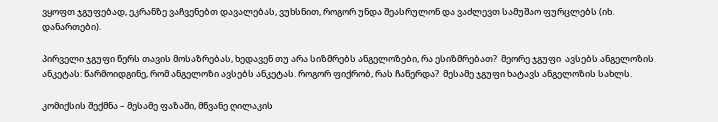ვყოფთ ჯგუფებად, ეკრანზე ვაჩვენებთ დავალებას, ვუხსნით, როგორ უნდა შეასრულონ და ვაძლევთ სამუშაო ფურცლებს (იხ. დანართები).

პირველი ჯგუფი წერს თავის მოსაზრებას, ხედავენ თუ არა სიზმრებს ანგელოზები, რა ესიზმრებათ?  მეორე ჯგუფი  ავსებს ანგელოზის ანკეტას: წარმოიდგინე, რომ ანგელოზი ავსებს ანკეტას. როგორ ფიქრობ, რას ჩაწერდა?  მესამე ჯგუფი ხატავს ანგელოზის სახლს.

კომიქსის შექმნა – მესამე ფაზაში, მწვანე ღილაკის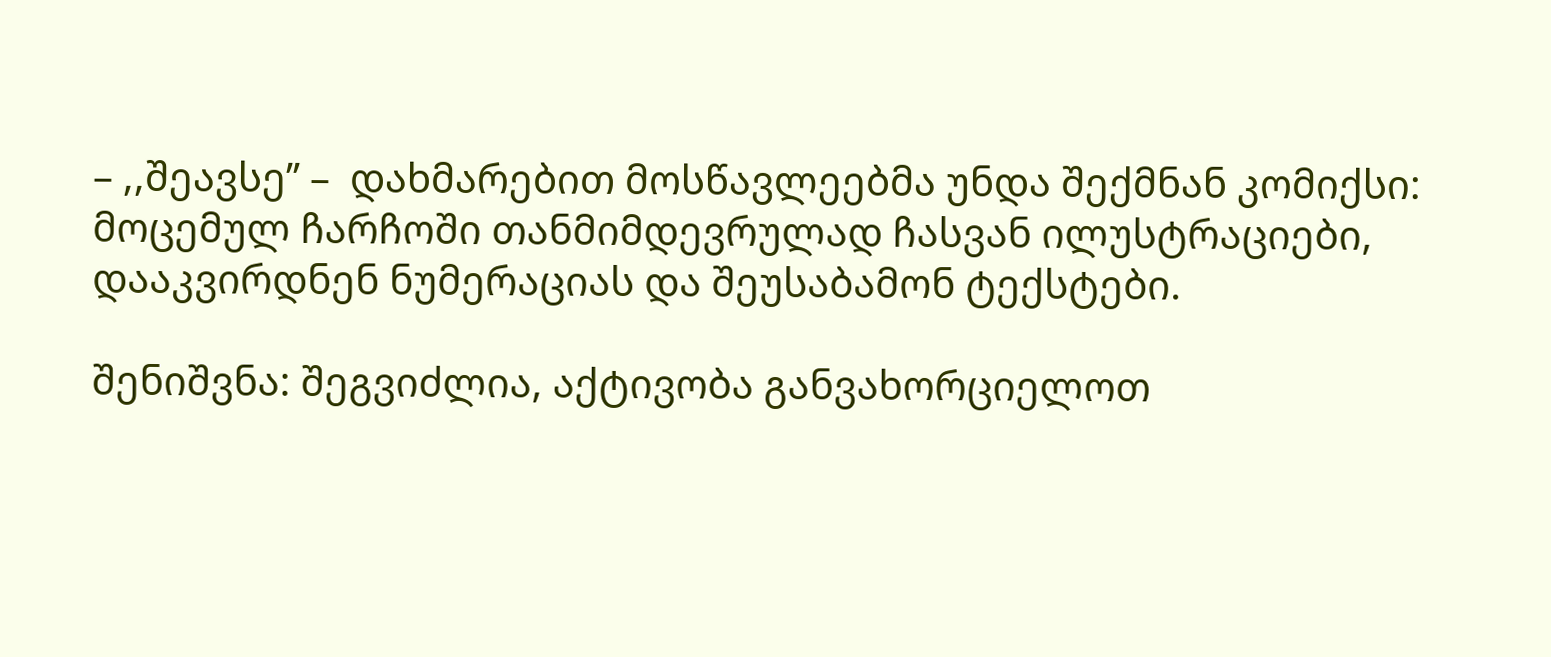– ,,შეავსე’’ –  დახმარებით მოსწავლეებმა უნდა შექმნან კომიქსი: მოცემულ ჩარჩოში თანმიმდევრულად ჩასვან ილუსტრაციები, დააკვირდნენ ნუმერაციას და შეუსაბამონ ტექსტები.

შენიშვნა: შეგვიძლია, აქტივობა განვახორციელოთ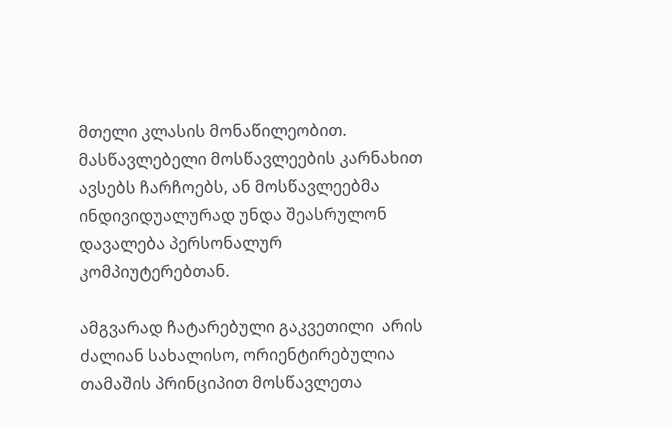მთელი კლასის მონაწილეობით. მასწავლებელი მოსწავლეების კარნახით ავსებს ჩარჩოებს, ან მოსწავლეებმა ინდივიდუალურად უნდა შეასრულონ დავალება პერსონალურ კომპიუტერებთან.

ამგვარად ჩატარებული გაკვეთილი  არის ძალიან სახალისო, ორიენტირებულია თამაშის პრინციპით მოსწავლეთა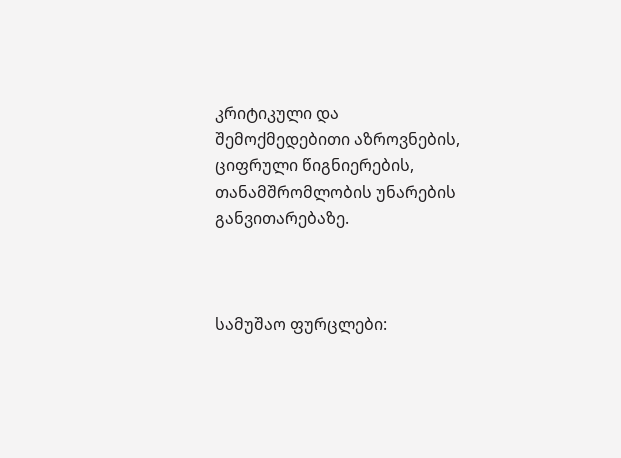კრიტიკული და შემოქმედებითი აზროვნების, ციფრული წიგნიერების, თანამშრომლობის უნარების განვითარებაზე.



სამუშაო ფურცლები: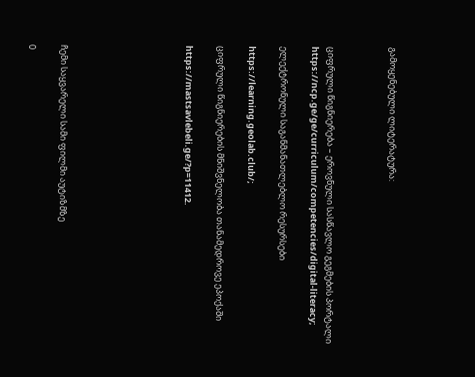გამოყენებული ლიტერატურა:



ციფრული წიგნიერება – ეროვნული სასწავლო გეგმების პორტალი https://ncp.ge/ge/curriculum/competencies/digital-literacy;

ელექტრონული საგანმანათლებლო რესურსები

https://learning.geolab.club/;

ციფრული წიგნიერების მნიშვნელობა თანამედროვე ეპოქაში

https://mastsavlebeli.ge/?p=11412.







ჩემი საყვარელი სამი ფილმი აუტიზმზე

0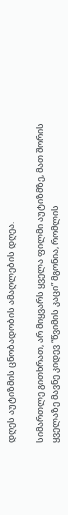დღეს აუტიზმის ცნობადობის ამაღლების დღეა.

სიმართლე გითხრათ, არ მიყვარს ყველა ფილმი აუტიზმზე, მათ შორის ყველაზე მავნე კიდევ “წვიმის კაცი” მგონია, რომლის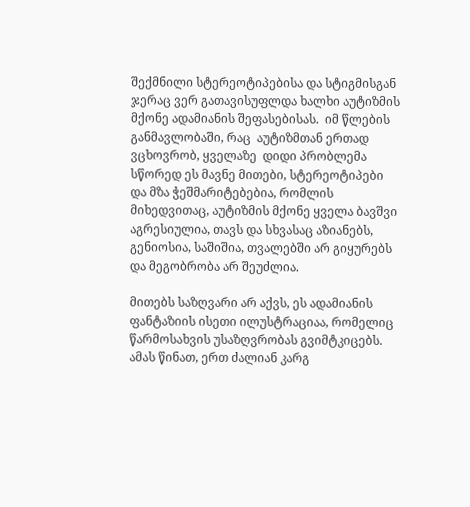შექმნილი სტერეოტიპებისა და სტიგმისგან ჯერაც ვერ გათავისუფლდა ხალხი აუტიზმის მქონე ადამიანის შეფასებისას.  იმ წლების განმავლობაში, რაც  აუტიზმთან ერთად ვცხოვრობ, ყველაზე  დიდი პრობლემა სწორედ ეს მავნე მითები, სტერეოტიპები და მზა ჭეშმარიტებებია, რომლის მიხედვითაც, აუტიზმის მქონე ყველა ბავშვი აგრესიულია, თავს და სხვასაც აზიანებს, გენიოსია, საშიშია, თვალებში არ გიყურებს და მეგობრობა არ შეუძლია.

მითებს საზღვარი არ აქვს, ეს ადამიანის ფანტაზიის ისეთი ილუსტრაციაა, რომელიც წარმოსახვის უსაზღვრობას გვიმტკიცებს. ამას წინათ, ერთ ძალიან კარგ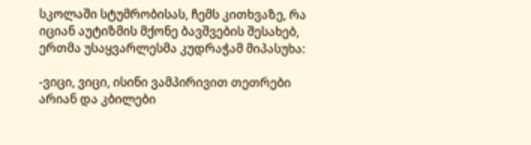სკოლაში სტუმრობისას, ჩემს კითხვაზე, რა იციან აუტიზმის მქონე ბავშვების შესახებ, ერთმა უსაყვარლესმა კუდრაჭამ მიპასუხა:

-ვიცი, ვიცი, ისინი ვამპირივით თეთრები არიან და კბილები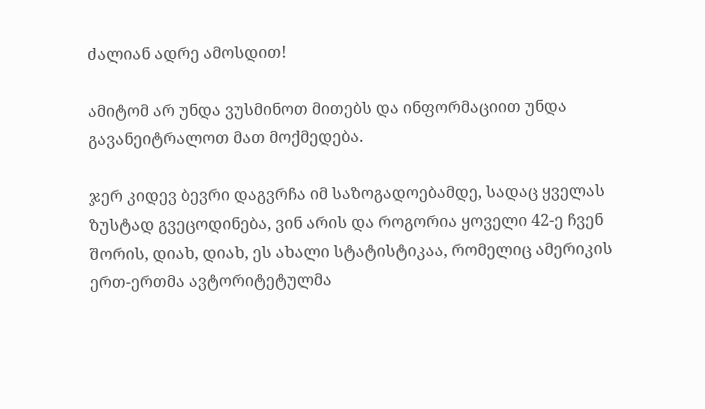ძალიან ადრე ამოსდით!

ამიტომ არ უნდა ვუსმინოთ მითებს და ინფორმაციით უნდა გავანეიტრალოთ მათ მოქმედება.

ჯერ კიდევ ბევრი დაგვრჩა იმ საზოგადოებამდე, სადაც ყველას ზუსტად გვეცოდინება, ვინ არის და როგორია ყოველი 42-ე ჩვენ შორის, დიახ, დიახ, ეს ახალი სტატისტიკაა, რომელიც ამერიკის ერთ-ერთმა ავტორიტეტულმა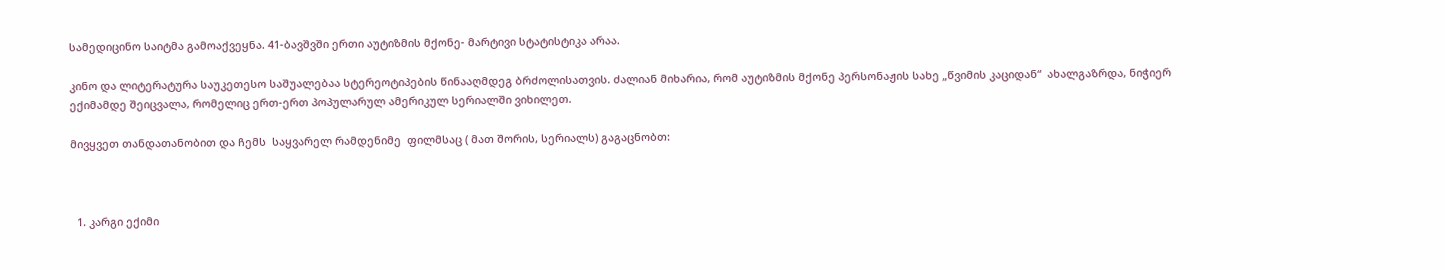სამედიცინო საიტმა გამოაქვეყნა. 41-ბავშვში ერთი აუტიზმის მქონე- მარტივი სტატისტიკა არაა.

კინო და ლიტერატურა საუკეთესო საშუალებაა სტერეოტიპების წინააღმდეგ ბრძოლისათვის. ძალიან მიხარია, რომ აუტიზმის მქონე პერსონაჟის სახე „წვიმის კაციდან“  ახალგაზრდა, ნიჭიერ ექიმამდე შეიცვალა, რომელიც ერთ-ერთ პოპულარულ ამერიკულ სერიალში ვიხილეთ.

მივყვეთ თანდათანობით და ჩემს  საყვარელ რამდენიმე  ფილმსაც ( მათ შორის, სერიალს) გაგაცნობთ:



  1. კარგი ექიმი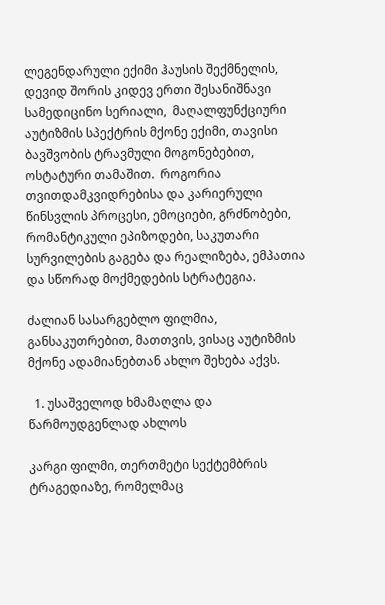ლეგენდარული ექიმი ჰაუსის შექმნელის, დევიდ შორის კიდევ ერთი შესანიშნავი  სამედიცინო სერიალი,  მაღალფუნქციური აუტიზმის სპექტრის მქონე ექიმი, თავისი ბავშვობის ტრავმული მოგონებებით,  ოსტატური თამაშით.  როგორია თვითდამკვიდრებისა და კარიერული წინსვლის პროცესი, ემოციები, გრძნობები, რომანტიკული ეპიზოდები, საკუთარი სურვილების გაგება და რეალიზება, ემპათია და სწორად მოქმედების სტრატეგია.

ძალიან სასარგებლო ფილმია, განსაკუთრებით, მათთვის, ვისაც აუტიზმის მქონე ადამიანებთან ახლო შეხება აქვს.

  1. უსაშველოდ ხმამაღლა და წარმოუდგენლად ახლოს

კარგი ფილმი, თერთმეტი სექტემბრის ტრაგედიაზე, რომელმაც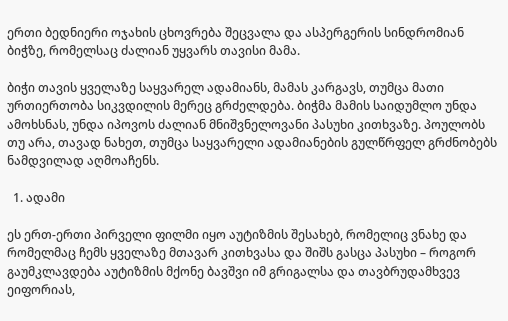ერთი ბედნიერი ოჯახის ცხოვრება შეცვალა და ასპერგერის სინდრომიან ბიჭზე, რომელსაც ძალიან უყვარს თავისი მამა.

ბიჭი თავის ყველაზე საყვარელ ადამიანს, მამას კარგავს, თუმცა მათი ურთიერთობა სიკვდილის მერეც გრძელდება. ბიჭმა მამის საიდუმლო უნდა ამოხსნას, უნდა იპოვოს ძალიან მნიშვნელოვანი პასუხი კითხვაზე. პოულობს თუ არა, თავად ნახეთ, თუმცა საყვარელი ადამიანების გულწრფელ გრძნობებს ნამდვილად აღმოაჩენს.

  1. ადამი

ეს ერთ-ერთი პირველი ფილმი იყო აუტიზმის შესახებ, რომელიც ვნახე და რომელმაც ჩემს ყველაზე მთავარ კითხვასა და შიშს გასცა პასუხი – როგორ გაუმკლავდება აუტიზმის მქონე ბავშვი იმ გრიგალსა და თავბრუდამხვევ ეიფორიას,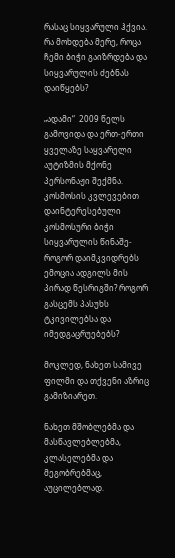რასაც სიყვარული ჰქვია. რა მოხდება მერე, როცა ჩემი ბიჭი გაიზრდება და სიყვარულის ძებნას დაიწყებს?

„ადამი“  2009 წელს გამოვიდა და ერთ-ერთი ყველაზე საყვარელი აუტიზმის მქონე პერსონაჟი შექმნა. კოსმოსის კვლევებით დაინტერესებული კოსმოსური ბიჭი სიყვარულის წინაშე- როგორ დაიმკვიდრებს ემოცია ადგილს მის პირად წესრიგში? როგორ გასცემს პასუხს ტკივილებსა და იმედგაცრუებებს?

მოკლედ, ნახეთ სამივე ფილმი და თქვენი აზრიც გამიზიარეთ.

ნახეთ მშობლებმა და მასწავლებლებმა, კლასელებმა და მეგობრებმაც, აუცილებლად.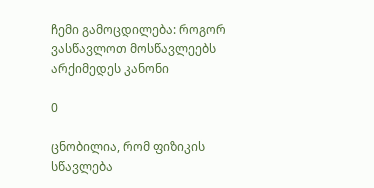ჩემი გამოცდილება: როგორ ვასწავლოთ მოსწავლეებს არქიმედეს კანონი

0

ცნობილია, რომ ფიზიკის სწავლება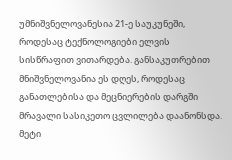უმნიშვნელოვანესია 21-ე საუკუნეში, როდესაც ტექნოლოგიები ელვის სისწრაფით ვითარდება. განსაკუთრებით მნიშვნელოვანია ეს დღეს, როდესაც განათლებისა და მეცნიერების დარგში მრავალი სასიკეთო ცვლილება დაანონსდა. მეტი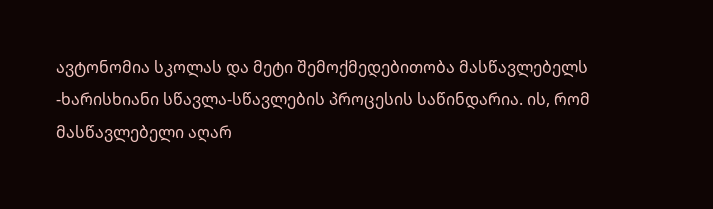ავტონომია სკოლას და მეტი შემოქმედებითობა მასწავლებელს -ხარისხიანი სწავლა-სწავლების პროცესის საწინდარია. ის, რომ მასწავლებელი აღარ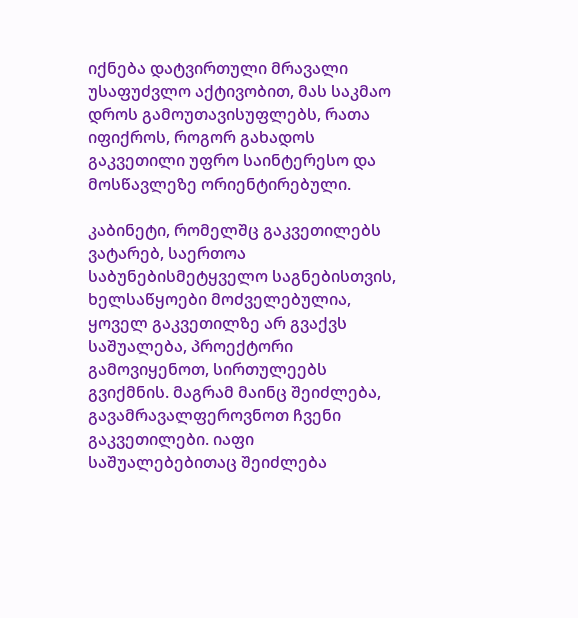იქნება დატვირთული მრავალი უსაფუძვლო აქტივობით, მას საკმაო დროს გამოუთავისუფლებს, რათა იფიქროს, როგორ გახადოს გაკვეთილი უფრო საინტერესო და მოსწავლეზე ორიენტირებული.

კაბინეტი, რომელშც გაკვეთილებს ვატარებ, საერთოა საბუნებისმეტყველო საგნებისთვის, ხელსაწყოები მოძველებულია, ყოველ გაკვეთილზე არ გვაქვს საშუალება, პროექტორი გამოვიყენოთ, სირთულეებს გვიქმნის. მაგრამ მაინც შეიძლება, გავამრავალფეროვნოთ ჩვენი გაკვეთილები. იაფი საშუალებებითაც შეიძლება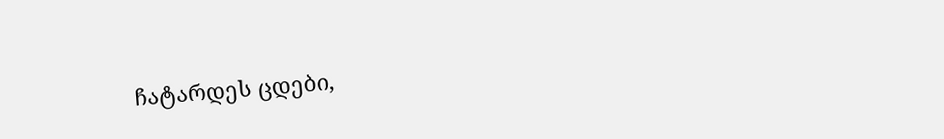ჩატარდეს ცდები,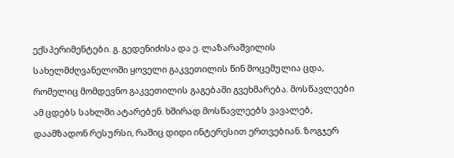ექსპერიმენტები. გ. გედენიძისა და ე. ლაზარაშვილის სახელმძღვანელოში ყოველი გაკვეთილის წინ მოცემულია ცდა, რომელიც მომდევნო გაკვეთილის გაგებაში გვეხმარება. მოსწავლეები ამ ცდებს სახლში ატარებენ. ხშირად მოსწავლეებს ვავალებ, დაამზადონ რესურსი, რაშიც დიდი ინტერესით ერთვებიან. ზოგჯერ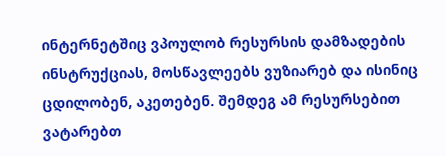ინტერნეტშიც ვპოულობ რესურსის დამზადების ინსტრუქციას, მოსწავლეებს ვუზიარებ და ისინიც ცდილობენ, აკეთებენ. შემდეგ ამ რესურსებით ვატარებთ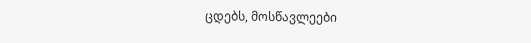ცდებს, მოსწავლეები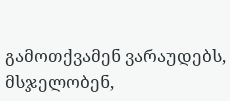გამოთქვამენ ვარაუდებს, მსჯელობენ,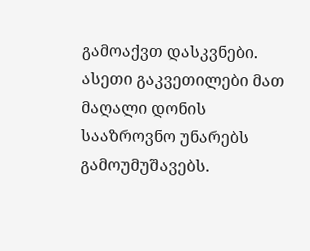გამოაქვთ დასკვნები. ასეთი გაკვეთილები მათ მაღალი დონის სააზროვნო უნარებს გამოუმუშავებს.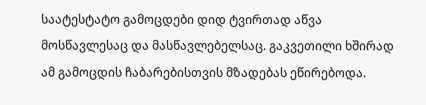საატესტატო გამოცდები დიდ ტვირთად აწვა მოსწავლესაც და მასწავლებელსაც. გაკვეთილი ხშირად ამ გამოცდის ჩაბარებისთვის მზადებას ეწირებოდა.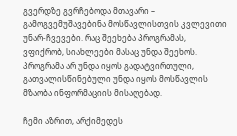გვერდზე გვრჩებოდა მთავარი – გამოგვემუშავებინა მოსწავლისთვის კვლევითი უნარ-ჩვევები. რაც შეეხება პროგრამას, ვფიქრობ, სიახლეები მასაც უნდა შეეხოს. პროგრამა არ უნდა იყოს გადატვირთული, გათვალისწინებული უნდა იყოს მოსწავლის მზაობა ინფორმაციის მისაღებად.

ჩემი აზრით, არქიმედეს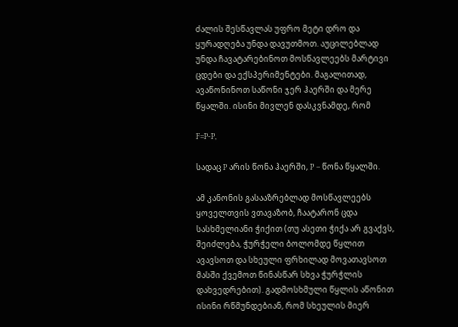ძალის შესწავლას უფრო მეტი დრო და ყურადღება უნდა დავუთმოთ. აუცილებლად უნდა ჩავატარებინოთ მოსწავლეებს მარტივი ცდები და ექსპერიმენტები. მაგალითად, ავაწონინოთ საწონი ჯერ ჰაერში და მერე წყალში. ისინი მივლენ დასკვნამდე, რომ

F=P-P,

სადაც P არის წონა ჰაერში, P – წონა წყალში.

ამ კანონის გასააზრებლად მოსწავლეებს ყოველთვის ვთავაზობ, ჩაატარონ ცდა სასხმელიანი ჭიქით (თუ ასეთი ჭიქა არ გვაქვს, შეიძლება, ჭურჭელი ბოლომდე წყლით ავავსოთ და სხეული ფრხილად მოვათავსოთ მასში ქვემოთ წინასწარ სხვა ჭურჭლის დახვედრებით). გადმოსხმული წყლის აწონით ისინი რწმუნდებიან, რომ სხეულის მიერ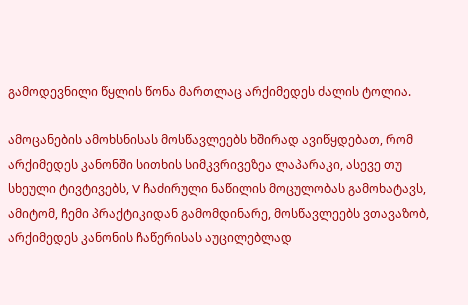გამოდევნილი წყლის წონა მართლაც არქიმედეს ძალის ტოლია.

ამოცანების ამოხსნისას მოსწავლეებს ხშირად ავიწყდებათ, რომ არქიმედეს კანონში სითხის სიმკვრივეზეა ლაპარაკი, ასევე თუ სხეული ტივტივებს, V ჩაძირული ნაწილის მოცულობას გამოხატავს, ამიტომ, ჩემი პრაქტიკიდან გამომდინარე, მოსწავლეებს ვთავაზობ, არქიმედეს კანონის ჩაწერისას აუცილებლად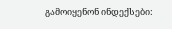გამოიყენონ ინდექსები: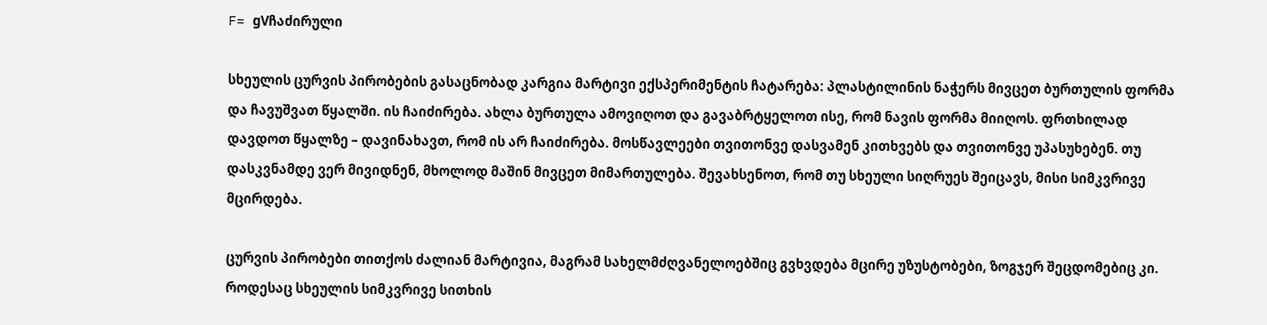F= gVჩაძირული

სხეულის ცურვის პირობების გასაცნობად კარგია მარტივი ექსპერიმენტის ჩატარება: პლასტილინის ნაჭერს მივცეთ ბურთულის ფორმა და ჩავუშვათ წყალში. ის ჩაიძირება. ახლა ბურთულა ამოვიღოთ და გავაბრტყელოთ ისე, რომ ნავის ფორმა მიიღოს. ფრთხილად დავდოთ წყალზე – დავინახავთ, რომ ის არ ჩაიძირება. მოსწავლეები თვითონვე დასვამენ კითხვებს და თვითონვე უპასუხებენ. თუ დასკვნამდე ვერ მივიდნენ, მხოლოდ მაშინ მივცეთ მიმართულება. შევახსენოთ, რომ თუ სხეული სიღრუეს შეიცავს, მისი სიმკვრივე მცირდება.

ცურვის პირობები თითქოს ძალიან მარტივია, მაგრამ სახელმძღვანელოებშიც გვხვდება მცირე უზუსტობები, ზოგჯერ შეცდომებიც კი. როდესაც სხეულის სიმკვრივე სითხის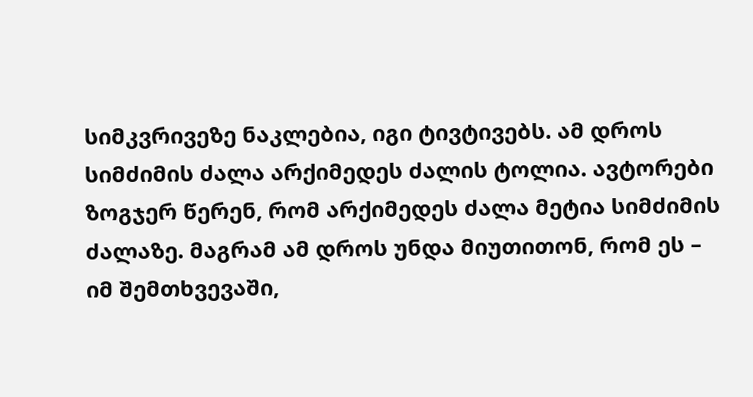სიმკვრივეზე ნაკლებია, იგი ტივტივებს. ამ დროს სიმძიმის ძალა არქიმედეს ძალის ტოლია. ავტორები ზოგჯერ წერენ, რომ არქიმედეს ძალა მეტია სიმძიმის ძალაზე. მაგრამ ამ დროს უნდა მიუთითონ, რომ ეს – იმ შემთხვევაში,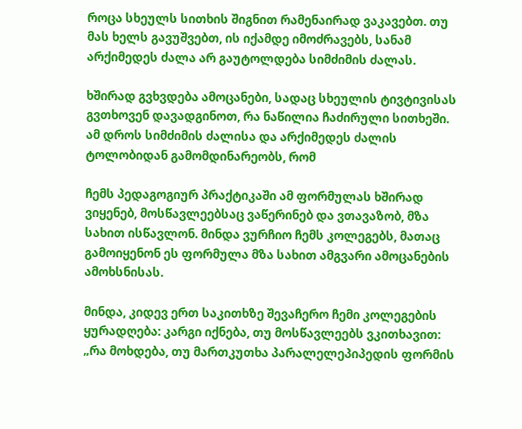როცა სხეულს სითხის შიგნით რამენაირად ვაკავებთ. თუ მას ხელს გავუშვებთ, ის იქამდე იმოძრავებს, სანამ არქიმედეს ძალა არ გაუტოლდება სიმძიმის ძალას.

ხშირად გვხვდება ამოცანები, სადაც სხეულის ტივტივისას გვთხოვენ დავადგინოთ, რა ნაწილია ჩაძირული სითხეში. ამ დროს სიმძიმის ძალისა და არქიმედეს ძალის ტოლობიდან გამომდინარეობს, რომ

ჩემს პედაგოგიურ პრაქტიკაში ამ ფორმულას ხშირად ვიყენებ, მოსწავლეებსაც ვაწერინებ და ვთავაზობ, მზა სახით ისწავლონ. მინდა ვურჩიო ჩემს კოლეგებს, მათაც გამოიყენონ ეს ფორმულა მზა სახით ამგვარი ამოცანების ამოხსნისას.

მინდა, კიდევ ერთ საკითხზე შევაჩერო ჩემი კოლეგების ყურადღება: კარგი იქნება, თუ მოსწავლეებს ვკითხავით: „რა მოხდება, თუ მართკუთხა პარალელეპიპედის ფორმის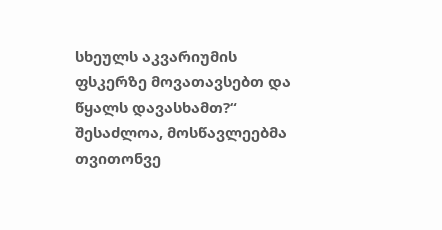სხეულს აკვარიუმის ფსკერზე მოვათავსებთ და წყალს დავასხამთ?“  შესაძლოა, მოსწავლეებმა თვითონვე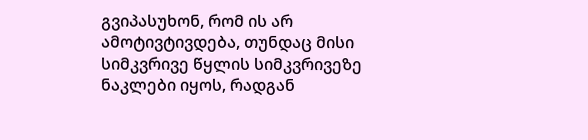გვიპასუხონ, რომ ის არ ამოტივტივდება, თუნდაც მისი სიმკვრივე წყლის სიმკვრივეზე ნაკლები იყოს, რადგან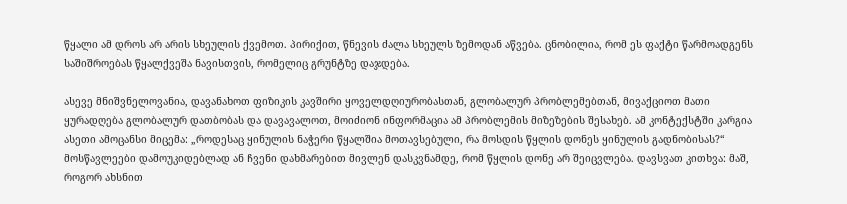წყალი ამ დროს არ არის სხეულის ქვემოთ. პირიქით, წნევის ძალა სხეულს ზემოდან აწვება. ცნობილია, რომ ეს ფაქტი წარმოადგენს საშიშროებას წყალქვეშა ნავისთვის, რომელიც გრუნტზე დაჯდება.

ასევე მნიშვნელოვანია, დავანახოთ ფიზიკის კავშირი ყოველდღიურობასთან, გლობალურ პრობლემებთან, მივაქციოთ მათი ყურადღება გლობალურ დათბობას და დავავალოთ, მოიძიონ ინფორმაცია ამ პრობლემის მიზეზების შესახებ. ამ კონტექსტში კარგია ასეთი ამოცანსი მიცემა: „როდესაც ყინულის ნაჭერი წყალშია მოთავსებული, რა მოსდის წყლის დონეს ყინულის გადნობისას?“ მოსწავლეები დამოუკიდებლად ან ჩვენი დახმარებით მივლენ დასკვნამდე, რომ წყლის დონე არ შეიცვლება. დავსვათ კითხვა: მაშ, როგორ ახსნით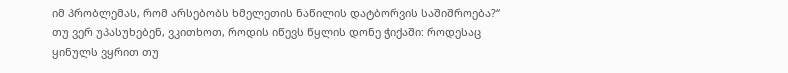იმ პრობლემას, რომ არსებობს ხმელეთის ნაწილის დატბორვის საშიშროება?“ თუ ვერ უპასუხებენ, ვკითხოთ, როდის იწევს წყლის დონე ჭიქაში: როდესაც ყინულს ვყრით თუ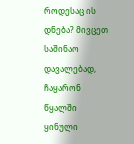როდესაც ის დნება? მივცეთ საშინაო დავალებად, ჩაყარონ წყალში ყინული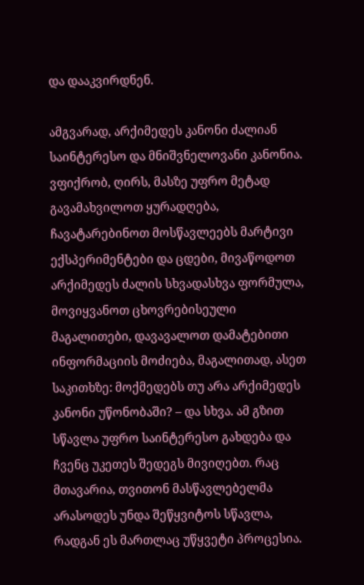და დააკვირდნენ.

ამგვარად, არქიმედეს კანონი ძალიან საინტერესო და მნიშვნელოვანი კანონია. ვფიქრობ, ღირს, მასზე უფრო მეტად გავამახვილოთ ყურადღება, ჩავატარებინოთ მოსწავლეებს მარტივი ექსპერიმენტები და ცდები, მივაწოდოთ არქიმედეს ძალის სხვადასხვა ფორმულა, მოვიყვანოთ ცხოვრებისეული მაგალითები, დავავალოთ დამატებითი ინფორმაციის მოძიება, მაგალითად, ასეთ საკითხზე: მოქმედებს თუ არა არქიმედეს კანონი უწონობაში? – და სხვა. ამ გზით სწავლა უფრო საინტერესო გახდება და ჩვენც უკეთეს შედეგს მივიღებთ. რაც მთავარია, თვითონ მასწავლებელმა არასოდეს უნდა შეწყვიტოს სწავლა, რადგან ეს მართლაც უწყვეტი პროცესია.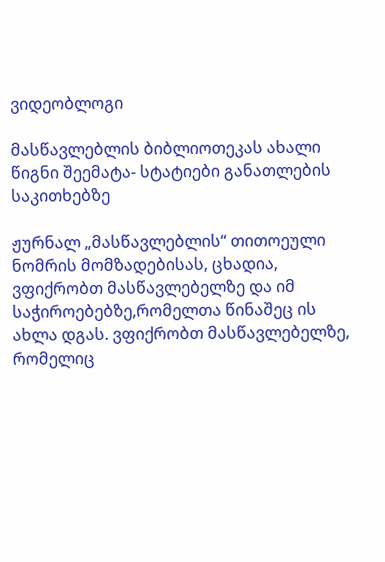ვიდეობლოგი

მასწავლებლის ბიბლიოთეკას ახალი წიგნი შეემატა- სტატიები განათლების საკითხებზე

ჟურნალ „მასწავლებლის“ თითოეული ნომრის მომზადებისას, ცხადია, ვფიქრობთ მასწავლებელზე და იმ საჭიროებებზე,რომელთა წინაშეც ის ახლა დგას. ვფიქრობთ მასწავლებელზე, რომელიც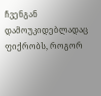ჩვენგან დამოუკიდებლადაც ფიქრობს, როგორ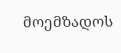მოემზადოს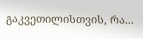გაკვეთილისთვის, რა...